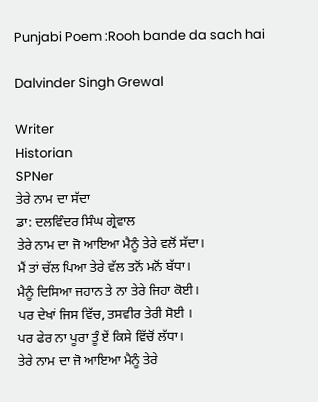Punjabi Poem :Rooh bande da sach hai

Dalvinder Singh Grewal

Writer
Historian
SPNer
ਤੇਰੇ ਨਾਮ ਦਾ ਸੱਦਾ
ਡਾ: ਦਲਵਿੰਦਰ ਸਿੰਘ ਗ੍ਰੇਵਾਲ
ਤੇਰੇ ਨਾਮ ਦਾ ਜੋ ਆਇਆ ਮੈਨੂੰ ਤੇਰੇ ਵਲੋਂ ਸੱਦਾ।
ਮੈਂ ਤਾਂ ਚੱਲ ਪਿਆ ਤੇਰੇ ਵੱਲ ਤਨੋਂ ਮਨੋਂ ਬੱਧਾ।
ਮੈਨੂੰ ਦਿਸਿਆ ਜਹਾਨ ਤੇ ਨਾ ਤੇਰੇ ਜਿਹਾ ਕੋਈ।
ਪਰ ਦੇਖਾਂ ਜਿਸ ਵਿੱਚ, ਤਸਵੀਰ ਤੇਰੀ ਸੋਈ ।
ਪਰ ਫੇਰ ਨਾ ਪੂਰਾ ਤੂੰ ਏਂ ਕਿਸੇ ਵਿੱਚੋਂ ਲੱਧਾ।
ਤੇਰੇ ਨਾਮ ਦਾ ਜੋ ਆਇਆ ਮੈਨੂੰ ਤੇਰੇ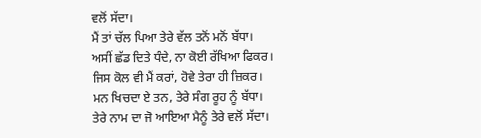ਵਲੋਂ ਸੱਦਾ।
ਮੈਂ ਤਾਂ ਚੱਲ ਪਿਆ ਤੇਰੇ ਵੱਲ ਤਨੋਂ ਮਨੋਂ ਬੱਧਾ।
ਅਸੀਂ ਛੱਡ ਦਿਤੇ ਧੰਦੇ, ਨਾ ਕੋਈ ਰੱਖਿਆ ਫਿਕਰ।
ਜਿਸ ਕੋਲ ਵੀ ਮੈਂ ਕਰਾਂ, ਹੋਵੇ ਤੇਰਾ ਹੀ ਜ਼ਿਕਰ।
ਮਨ ਖਿਚਦਾ ਏ ਤਨ, ਤੇਰੇ ਸੰਗ ਰੂਹ ਨੂੰ ਬੱਧਾ।
ਤੇਰੇ ਨਾਮ ਦਾ ਜੋ ਆਇਆ ਮੈਨੂੰ ਤੇਰੇ ਵਲੋਂ ਸੱਦਾ।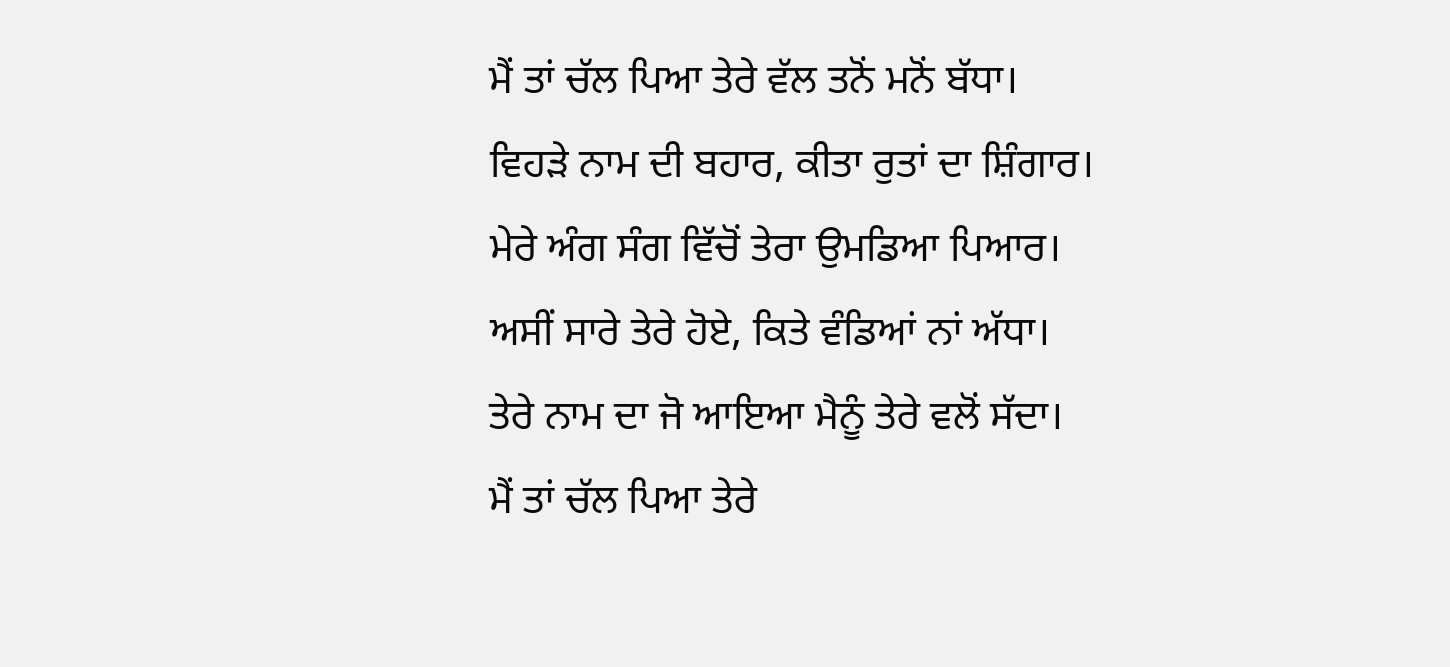ਮੈਂ ਤਾਂ ਚੱਲ ਪਿਆ ਤੇਰੇ ਵੱਲ ਤਨੋਂ ਮਨੋਂ ਬੱਧਾ।
ਵਿਹੜੇ ਨਾਮ ਦੀ ਬਹਾਰ, ਕੀਤਾ ਰੁਤਾਂ ਦਾ ਸ਼ਿੰਗਾਰ।
ਮੇਰੇ ਅੰਗ ਸੰਗ ਵਿੱਚੋਂ ਤੇਰਾ ਉਮਡਿਆ ਪਿਆਰ।
ਅਸੀਂ ਸਾਰੇ ਤੇਰੇ ਹੋਏ, ਕਿਤੇ ਵੰਡਿਆਂ ਨਾਂ ਅੱਧਾ।
ਤੇਰੇ ਨਾਮ ਦਾ ਜੋ ਆਇਆ ਮੈਨੂੰ ਤੇਰੇ ਵਲੋਂ ਸੱਦਾ।
ਮੈਂ ਤਾਂ ਚੱਲ ਪਿਆ ਤੇਰੇ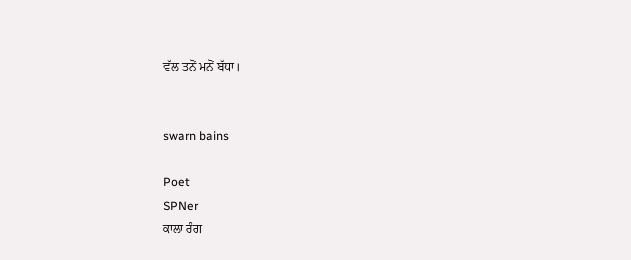ਵੱਲ ਤਨੋਂ ਮਨੋਂ ਬੱਧਾ।


swarn bains

Poet
SPNer
ਕਾਲਾ ਰੰਗ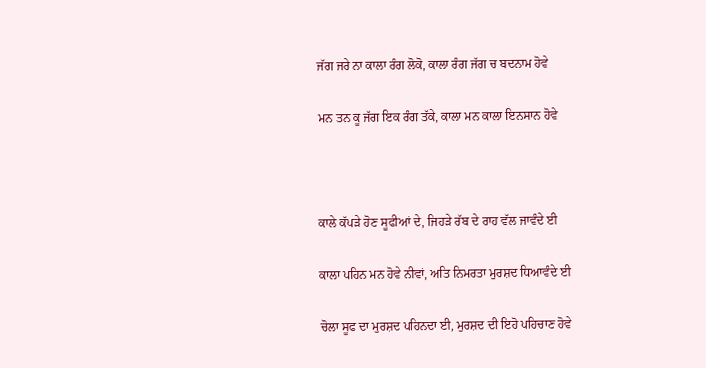ਜੱਗ ਜਰੇ ਨਾ ਕਾਲਾ ਰੰਗ ਲੋਕੋ, ਕਾਲਾ ਰੰਗ ਜੱਗ ਚ ਬਦਨਾਮ ਹੋਵੇ

ਮਨ ਤਨ ਕੂ ਜੱਗ ਇਕ ਰੰਗ ਤੱਕੇ, ਕਾਲਾ ਮਨ ਕਾਲਾ ਇਨਸਾਨ ਹੋਵੇ



ਕਾਲੇ ਕੱਪੜੇ ਹੋਣ ਸੂਫੀਆਂ ਦੇ, ਜਿਹੜੇ ਰੱਬ ਦੇ ਰਾਹ ਵੱਲ ਜਾਵੰਦੇ ਈ

ਕਾਲਾ ਪਹਿਨ ਮਨ ਹੋਵੇ ਨੀਵਾਂ, ਅਤਿ ਨਿਮਰਤਾ ਮੁਰਸ਼ਦ ਧਿਆਵੰਦੇ ਈ

ਚੋਲਾ ਸੂਫ ਦਾ ਮੁਰਸ਼ਦ ਪਹਿਨਦਾ ਈ, ਮੁਰਸ਼ਦ ਦੀ ਇਹੋ ਪਹਿਚਾਣ ਹੋਵੇ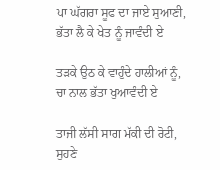ਪਾ ਘੱਗਰਾ ਸੂਫ ਦਾ ਜਾਏ ਸੁਆਣੀ, ਭੱਤਾ ਲੈ ਕੇ ਖੇਤ ਨੂੰ ਜਾਵੰਦੀ ਏ

ਤੜਕੇ ਉਠ ਕੇ ਵਾਹੁੰਦੇ ਹਾਲੀਆਂ ਨੂੰ, ਚਾ ਨਾਲ ਭੱਤਾ ਖੁਆਵੰਦੀ ਏ

ਤਾਜੀ ਲੱਸੀ ਸਾਗ ਮੱਕੀ ਦੀ ਰੋਟੀ, ਸੁਹਣੇ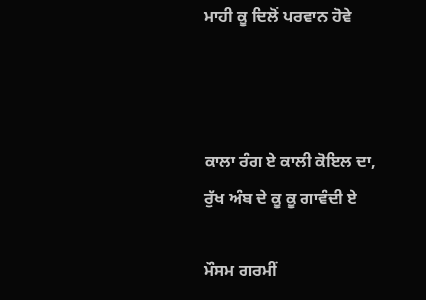ਮਾਹੀ ਕੂ ਦਿਲੋਂ ਪਰਵਾਨ ਹੋਵੇ



ਕਾਲਾ ਰੰਗ ਏ ਕਾਲੀ ਕੋਇਲ ਦਾ, ਰੁੱਖ ਅੰਬ ਦੇ ਕੂ ਕੂ ਗਾਵੰਦੀ ਏ

ਮੌਸਮ ਗਰਮੀਂ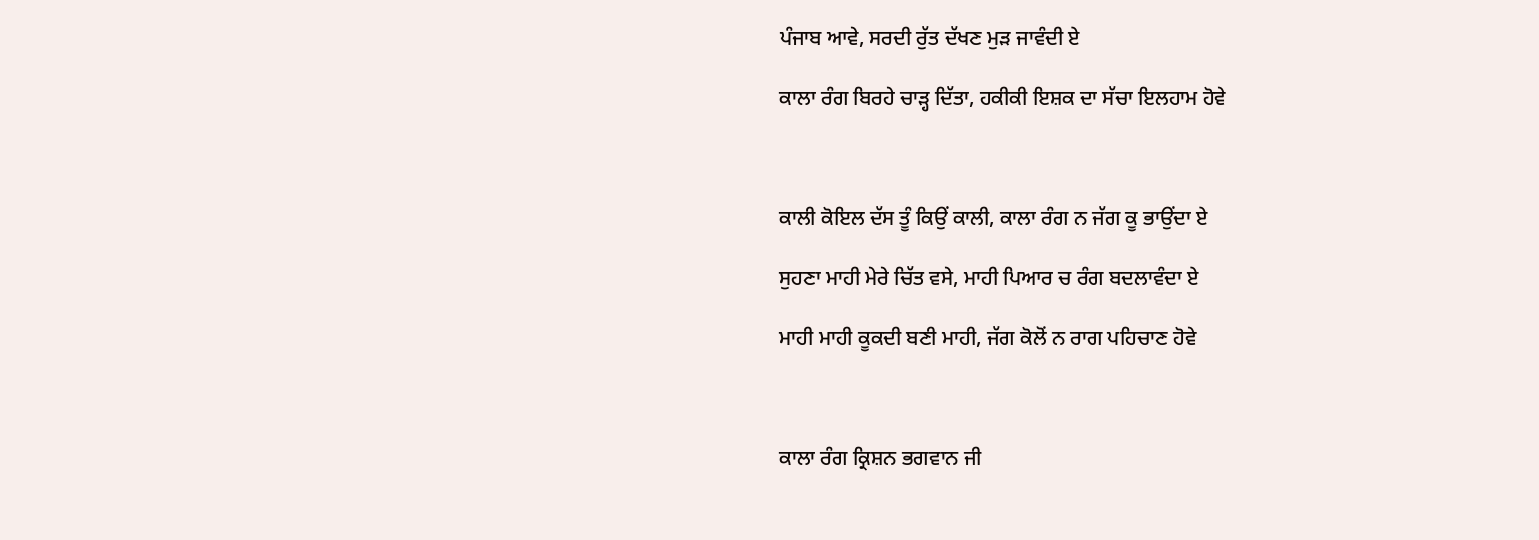ਪੰਜਾਬ ਆਵੇ, ਸਰਦੀ ਰੁੱਤ ਦੱਖਣ ਮੁੜ ਜਾਵੰਦੀ ਏ

ਕਾਲਾ ਰੰਗ ਬਿਰਹੇ ਚਾੜ੍ਹ ਦਿੱਤਾ, ਹਕੀਕੀ ਇਸ਼ਕ ਦਾ ਸੱਚਾ ਇਲਹਾਮ ਹੋਵੇ



ਕਾਲੀ ਕੋਇਲ ਦੱਸ ਤੂੰ ਕਿਉਂ ਕਾਲੀ, ਕਾਲਾ ਰੰਗ ਨ ਜੱਗ ਕੂ ਭਾਉਂਦਾ ਏ

ਸੁਹਣਾ ਮਾਹੀ ਮੇਰੇ ਚਿੱਤ ਵਸੇ, ਮਾਹੀ ਪਿਆਰ ਚ ਰੰਗ ਬਦਲਾਵੰਦਾ ਏ

ਮਾਹੀ ਮਾਹੀ ਕੂਕਦੀ ਬਣੀ ਮਾਹੀ, ਜੱਗ ਕੋਲੋਂ ਨ ਰਾਗ ਪਹਿਚਾਣ ਹੋਵੇ



ਕਾਲਾ ਰੰਗ ਕ੍ਰਿਸ਼ਨ ਭਗਵਾਨ ਜੀ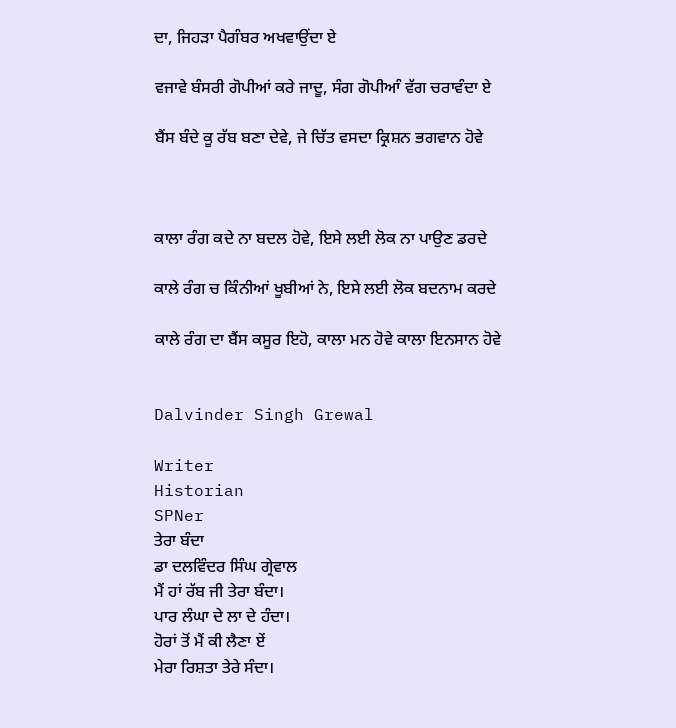ਦਾ, ਜਿਹੜਾ ਪੈਗੰਬਰ ਅਖਵਾਉਂਦਾ ਏ

ਵਜਾਵੇ ਬੰਸਰੀ ਗੋਪੀਆਂ ਕਰੇ ਜਾਦੂ, ਸੰਗ ਗੋਪੀਆੰ ਵੱਗ ਚਰਾਵੰਦਾ ਏ

ਬੈਂਸ ਬੰਦੇ ਕੂ ਰੱਬ ਬਣਾ ਦੇਵੇ, ਜੇ ਚਿੱਤ ਵਸਦਾ ਕ੍ਰਿਸ਼ਨ ਭਗਵਾਨ ਹੋਵੇ



ਕਾਲਾ ਰੰਗ ਕਦੇ ਨਾ ਬਦਲ ਹੋਵੇ, ਇਸੇ ਲਈ ਲੋਕ ਨਾ ਪਾਉਣ ਡਰਦੇ

ਕਾਲੇ ਰੰਗ ਚ ਕਿੰਨੀਆਂ ਖੂਬੀਆਂ ਨੇ, ਇਸੇ ਲਈ ਲੋਕ ਬਦਨਾਮ ਕਰਦੇ

ਕਾਲੇ ਰੰਗ ਦਾ ਬੈਂਸ ਕਸੂਰ ਇਹੋ, ਕਾਲਾ ਮਨ ਹੋਵੇ ਕਾਲਾ ਇਨਸਾਨ ਹੋਵੇ


Dalvinder Singh Grewal

Writer
Historian
SPNer
ਤੇਰਾ ਬੰਦਾ
ਡਾ ਦਲਵਿੰਦਰ ਸਿੰਘ ਗ੍ਰੇਵਾਲ
ਮੈਂ ਹਾਂ ਰੱਬ ਜੀ ਤੇਰਾ ਬੰਦਾ।
ਪਾਰ ਲੰਘਾ ਦੇ ਲਾ ਦੇ ਹੰਦਾ।
ਹੋਰਾਂ ਤੋਂ ਮੈਂ ਕੀ ਲੈਣਾ ਏਂ
ਮੇਰਾ ਰਿਸ਼ਤਾ ਤੇਰੇ ਸੰਦਾ।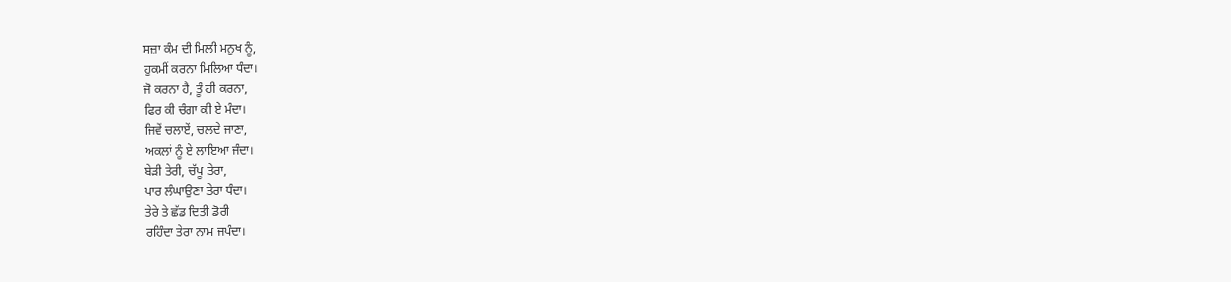ਸਜ਼ਾ ਕੰਮ ਦੀ ਮਿਲੀ ਮਨੁਖ ਨੂੰ,
ਹੁਕਮੀਂ ਕਰਨਾ ਮਿਲਿਆ ਧੰਦਾ।
ਜੋ ਕਰਨਾ ਹੈ, ਤੂੰ ਹੀ ਕਰਨਾ,
ਫਿਰ ਕੀ ਚੰਗਾ ਕੀ ਏ ਮੰਦਾ।
ਜਿਵੇਂ ਚਲਾਏਂ, ਚਲਦੇ ਜਾਣਾ,
ਅਕਲਾਂ ਨੂੰ ਏ ਲਾਇਆ ਜੰਦਾ।
ਬੇੜੀ ਤੇਰੀ, ਚੱਪੂ ਤੇਰਾ,
ਪਾਰ ਲੰਘਾਉਣਾ ਤੇਰਾ ਧੰਦਾ।
ਤੇਰੇ ਤੇ ਛੱਡ ਦਿਤੀ ਡੋਰੀ
ਰਹਿੰਦਾ ਤੇਰਾ ਨਾਮ ਜਪੰਦਾ।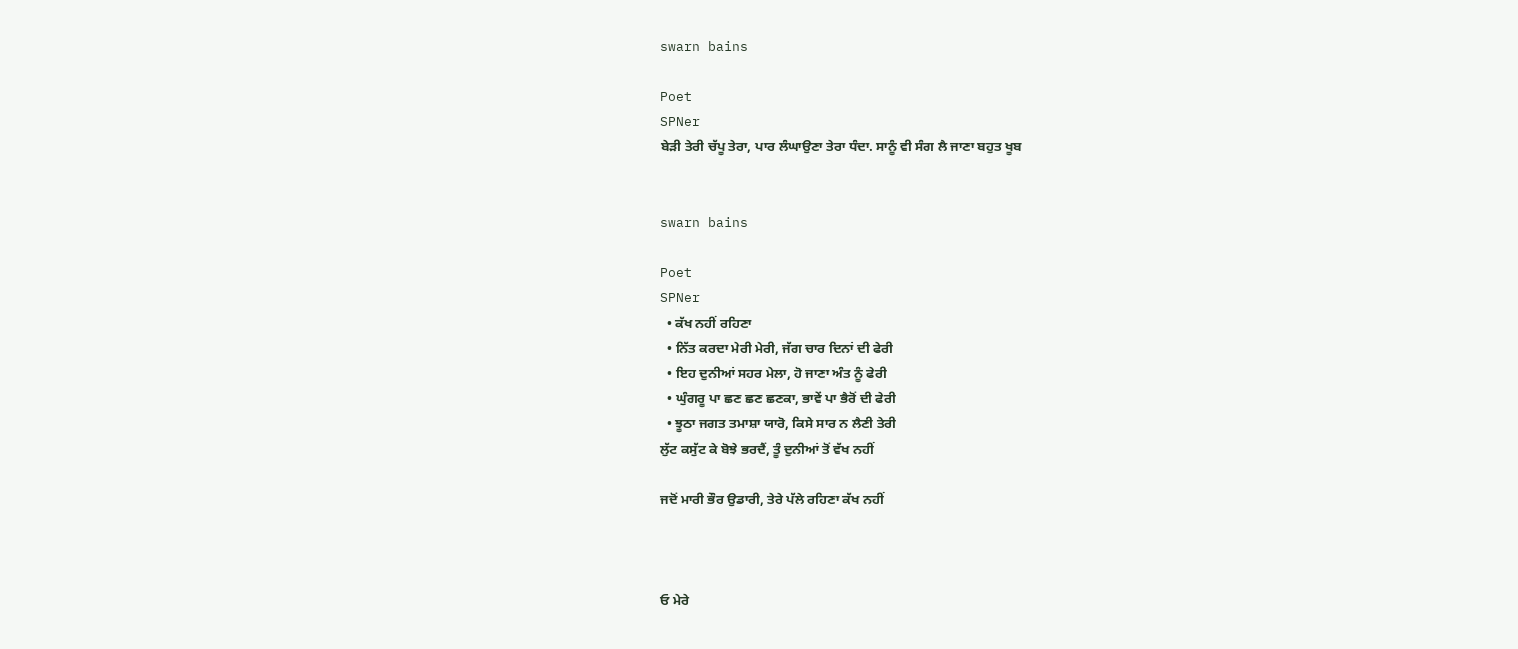swarn bains

Poet
SPNer
ਬੇੜੀ ਤੇਰੀ ਚੱਪੂ ਤੇਰਾ, ਪਾਰ ਲੰਘਾਉਣਾ ਤੇਰਾ ਧੰਦਾ. ਸਾਨੂੰ ਵੀ ਸੰਗ ਲੈ ਜਾਣਾ ਬਹੁਤ ਖੂਬ


swarn bains

Poet
SPNer
  • ਕੱਖ ਨਹੀਂ ਰਹਿਣਾ
  • ਨਿੱਤ ਕਰਦਾ ਮੇਰੀ ਮੇਰੀ, ਜੱਗ ਚਾਰ ਦਿਨਾਂ ਦੀ ਫੇਰੀ
  • ਇਹ ਦੁਨੀਆਂ ਸਹਰ ਮੇਲਾ, ਹੋ ਜਾਣਾ ਅੰਤ ਨੂੰ ਫੇਰੀ
  • ਘੁੰਗਰੂ ਪਾ ਛਣ ਛਣ ਛਣਕਾ, ਭਾਵੇਂ ਪਾ ਭੈਰੋਂ ਦੀ ਫੇਰੀ
  • ਝੂਠਾ ਜਗਤ ਤਮਾਸ਼ਾ ਯਾਰੋ, ਕਿਸੇ ਸਾਰ ਨ ਲੈਣੀ ਤੇਰੀ
ਲੁੱਟ ਕਸੁੱਟ ਕੇ ਬੋਝੇ ਭਰਦੈਂ, ਤੂੰ ਦੁਨੀਆਂ ਤੋਂ ਵੱਖ ਨਹੀਂ

ਜਦੋਂ ਮਾਰੀ ਭੌਰ ਉਡਾਰੀ, ਤੇਰੇ ਪੱਲੇ ਰਹਿਣਾ ਕੱਖ ਨਹੀਂ



ਓ ਮੇਰੇ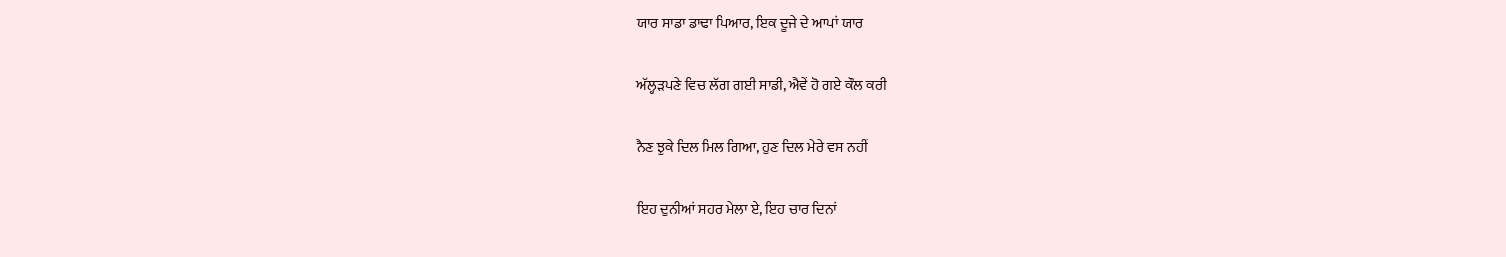ਯਾਰ ਸਾਡਾ ਡਾਢਾ ਪਿਆਰ, ਇਕ ਦੂਜੇ ਦੇ ਆਪਾਂ ਯਾਰ

ਅੱਲ੍ਹੜਪਣੇ ਵਿਚ ਲੱਗ ਗਈ ਸਾਡੀ, ਐਵੇਂ ਹੋ ਗਏ ਕੌਲ ਕਰੀ

ਨੈਣ ਝੁਕੇ ਦਿਲ ਮਿਲ ਗਿਆ, ਹੁਣ ਦਿਲ ਮੇਰੇ ਵਸ ਨਹੀਂ

ਇਹ ਦੁਨੀਆਂ ਸਹਰ ਮੇਲਾ ਏ, ਇਹ ਚਾਰ ਦਿਨਾਂ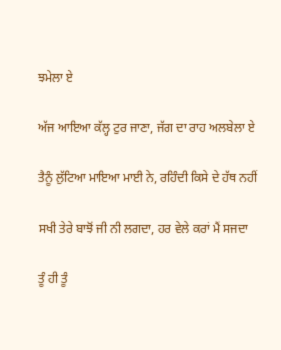ਝਮੇਲਾ ਏ

ਅੱਜ ਆਇਆ ਕੱਲ੍ਹ ਟੁਰ ਜਾਣਾ, ਜੱਗ ਦਾ ਰਾਹ ਅਲਬੇਲਾ ਏ

ਤੈਨੂੰ ਲੁੱਟਿਆ ਮਾਇਆ ਮਾਈ ਨੇ, ਰਹਿੰਦੀ ਕਿਸੇ ਦੇ ਹੱਥ ਨਹੀਂ

ਸਖੀ ਤੇਰੇ ਬਾਝੋਂ ਜੀ ਨੀ ਲਗਦਾ, ਹਰ ਵੇਲੇ ਕਰਾਂ ਮੈਂ ਸਜਦਾ

ਤੂੰ ਹੀ ਤੂੰ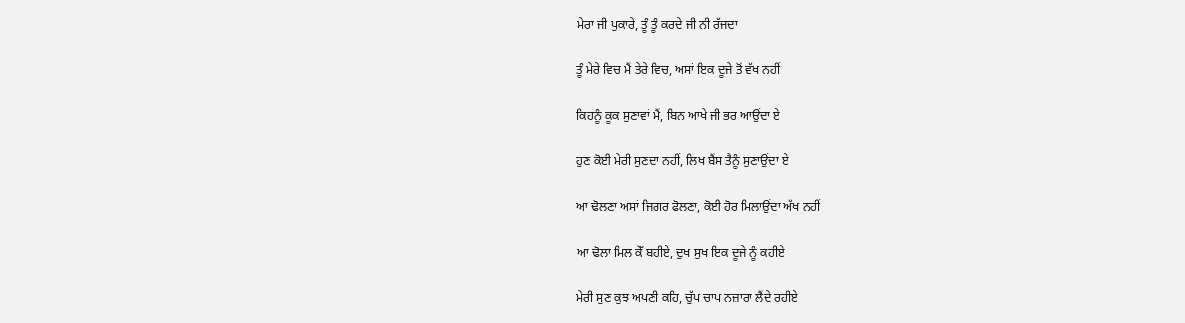ਮੇਰਾ ਜੀ ਪੁਕਾਰੇ, ਤੂੰ ਤੂੰ ਕਰਦੇ ਜੀ ਨੀ ਰੱਜਦਾ

ਤੂੰ ਮੇਰੇ ਵਿਚ ਮੈਂ ਤੇਰੇ ਵਿਚ, ਅਸਾਂ ਇਕ ਦੂਜੇ ਤੋਂ ਵੱਖ ਨਹੀਂ

ਕਿਹਨੂੰ ਕੂਕ ਸੁਣਾਵਾਂ ਮੈਂ, ਬਿਨ ਆਖੇ ਜੀ ਭਰ ਆਉਂਦਾ ਏ

ਹੁਣ ਕੋਈ ਮੇਰੀ ਸੁਣਦਾ ਨਹੀਂ, ਲਿਖ ਬੈਂਸ ਤੈਨੂੰ ਸੁਣਾਉਂਦਾ ਏ

ਆ ਢੋਲਣਾ ਅਸਾਂ ਜਿਗਰ ਫੋਲਣਾ, ਕੋਈ ਹੋਰ ਮਿਲਾਉਂਦਾ ਅੱਖ ਨਹੀਂ

ਆ ਢੋਲਾ ਮਿਲ ਕੇੱ ਬਹੀਏ, ਦੁਖ ਸੁਖ ਇਕ ਦੂਜੇ ਨੂੰ ਕਹੀਏ

ਮੇਰੀ ਸੁਣ ਕੁਝ ਅਪਣੀ ਕਹਿ, ਚੁੱਪ ਚਾਪ ਨਜ਼ਾਰਾ ਲੈਂਦੇ ਰਹੀਏ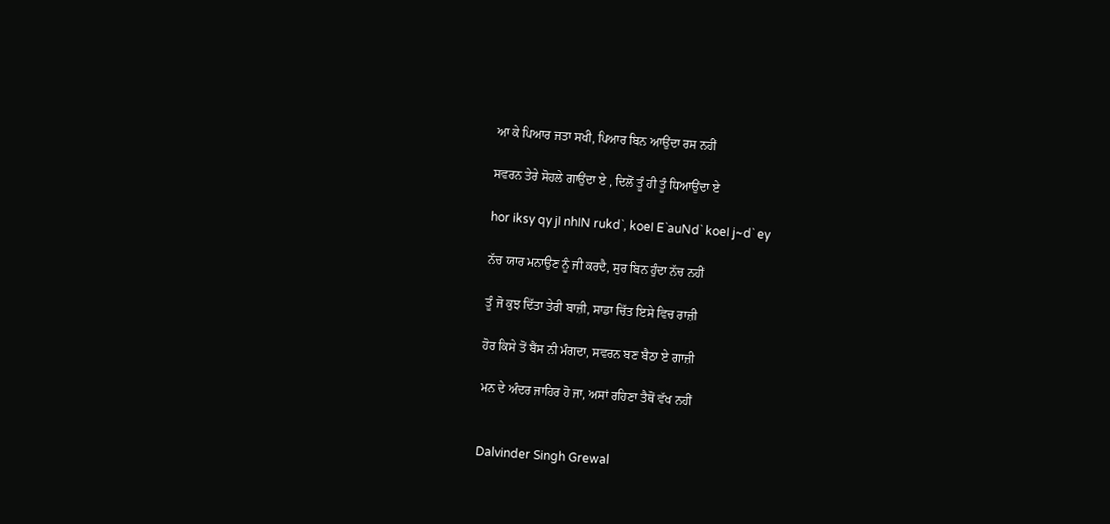ਆ ਕੇ ਪਿਆਰ ਜਤਾ ਸਖੀ, ਪਿਆਰ ਬਿਨ ਆਉਂਦਾ ਰਸ ਨਹੀਂ

ਸਵਰਨ ਤੇਰੇ ਸੋਹਲੇ ਗਾਉਂਦਾ ਏ , ਦਿਲੋਂ ਤੂੰ ਹੀ ਤੂੰ ਧਿਆਉਂਦਾ ਏ

hor iksy qy jI nhIN rukd`, koeI E`auNd` koeI j~d` ey

ਨੱਚ ਯਾਰ ਮਨਾਉਣ ਨੂੰ ਜੀ ਕਰਦੈ, ਸੁਰ ਬਿਨ ਹੁੰਦਾ ਨੱਚ ਨਹੀਂ

ਤੂੰ ਜੋ ਕੁਝ ਦਿੱਤਾ ਤੇਰੀ ਬਾਜ਼ੀ, ਸਾਡਾ ਚਿੱਤ ਇਸੇ ਵਿਚ ਰਾਜ਼ੀ

ਹੋਰ ਕਿਸੇ ਤੋਂ ਬੈਂਸ ਨੀ ਮੰਗਦਾ, ਸਵਰਨ ਬਣ ਬੈਠਾ ਏ ਗਾਜ਼ੀ

ਮਨ ਦੇ ਅੰਦਰ ਜਾਹਿਰ ਹੋ ਜਾ, ਅਸਾਂ ਰਹਿਣਾ ਤੈਥੋਂ ਵੱਖ ਨਹੀਂ


Dalvinder Singh Grewal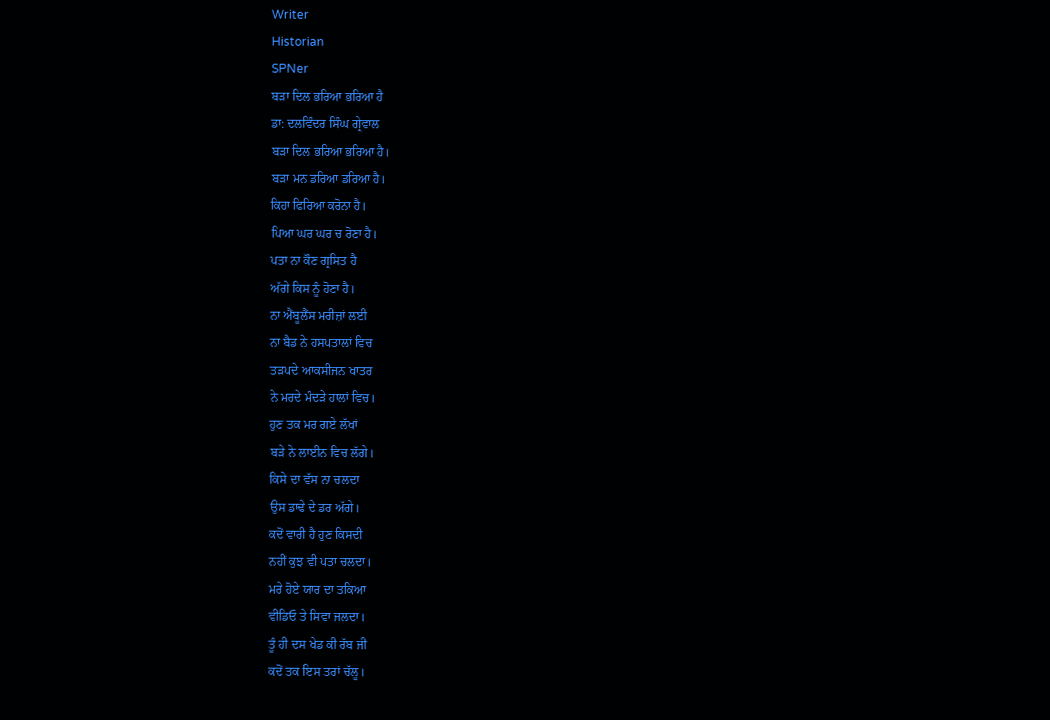Writer
Historian
SPNer
ਬੜਾ ਦਿਲ ਭਰਿਆ ਭਰਿਆ ਹੈ
ਡਾ: ਦਲਵਿੰਦਰ ਸਿੰਘ ਗ੍ਰੇਵਾਲ
ਬੜਾ ਦਿਲ ਭਰਿਆ ਭਰਿਆ ਹੈ।
ਬੜਾ ਮਨ ਡਰਿਆ ਡਰਿਆ ਹੈ।
ਕਿਹਾ ਫਿਰਿਆ ਕਰੋਨਾ ਹੈ।
ਪਿਆ ਘਰ ਘਰ ਚ ਰੋਣਾ ਹੈ।
ਪਤਾ ਨਾ ਕੌਣ ਗ੍ਰਸਿਤ ਹੈ
ਅੱਗੇ ਕਿਸ ਨੂੰ ਹੋਣਾ ਹੈ।
ਨਾ ਐਂਬੂਲੈਂਸ ਮਰੀਜ਼ਾਂ ਲਈ
ਨਾ ਬੈਡ ਨੇ ਹਸਪਤਾਲਾਂ ਵਿਚ
ਤੜਪਦੇ ਆਕਸੀਜਨ ਖਾਤਰ
ਨੇ ਮਰਦੇ ਮੰਦੜੇ ਹਾਲਾਂ ਵਿਚ।
ਹੁਣ ਤਕ ਮਰ ਗਏ ਲੱਖਾਂ
ਬੜੇ ਨੇ ਲਾਈਨ ਵਿਚ ਲੱਗੇ।
ਕਿਸੇ ਦਾ ਵੱਸ ਨਾ ਚਲਦਾ
ਉਸ ਡਾਢੇ ਦੇ ਡਰ ਅੱਗੇ।
ਕਦੋਂ ਵਾਰੀ ਹੈ ਹੁਣ ਕਿਸਦੀ
ਨਹੀਂ ਕੁਝ ਵੀ ਪਤਾ ਚਲਦਾ।
ਮਰੇ ਹੋਏ ਯਾਰ ਦਾ ਤਕਿਆ
ਵੀਡਿਓ ਤੇ ਸਿਵਾ ਜਲਦਾ।
ਤੂੰ ਹੀ ਦਸ ਖੇਡ ਕੀ ਰੱਬ ਜੀ
ਕਦੋਂ ਤਕ ਇਸ ਤਰਾਂ ਚੱਲੂ।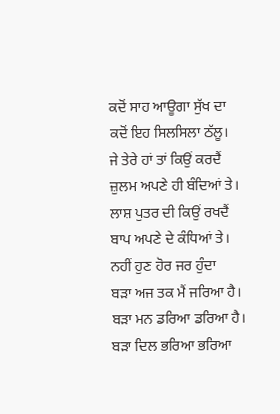ਕਦੋਂ ਸਾਹ ਆਊਗਾ ਸੁੱਖ ਦਾ
ਕਦੋਂ ਇਹ ਸਿਲਸਿਲਾ ਠੱਲੂ।
ਜੇ ਤੇਰੇ ਹਾਂ ਤਾਂ ਕਿਉਂ ਕਰਦੈਂ
ਜ਼ੁਲਮ ਅਪਣੇ ਹੀ ਬੰਦਿਆਂ ਤੇ।
ਲਾਸ਼ ਪੁਤਰ ਦੀ ਕਿਉਂ ਰਖਦੈਂ
ਬਾਪ ਅਪਣੇ ਦੇ ਕੰਧਿਆਂ ਤੇ।
ਨਹੀਂ ਹੁਣ ਹੋਰ ਜਰ ਹੁੰਦਾ
ਬੜਾ ਅਜ ਤਕ ਮੈਂ ਜਰਿਆ ਹੈ।
ਬੜਾ ਮਨ ਡਰਿਆ ਡਰਿਆ ਹੈ।
ਬੜਾ ਦਿਲ ਭਰਿਆ ਭਰਿਆ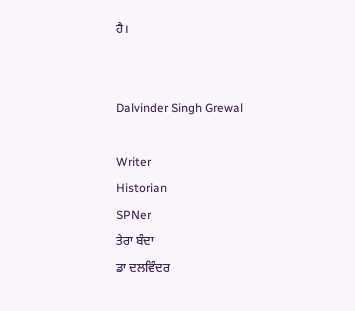ਹੈ।


Dalvinder Singh Grewal

Writer
Historian
SPNer
ਤੇਰਾ ਬੰਦਾ
ਡਾ ਦਲਵਿੰਦਰ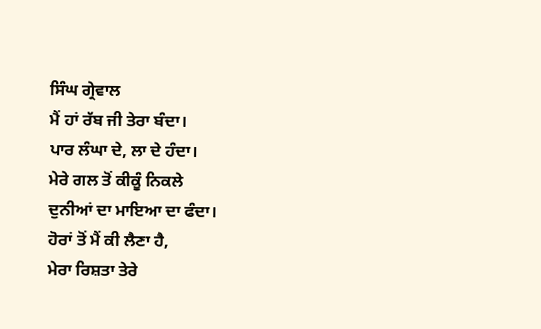ਸਿੰਘ ਗ੍ਰੇਵਾਲ
ਮੈਂ ਹਾਂ ਰੱਬ ਜੀ ਤੇਰਾ ਬੰਦਾ।
ਪਾਰ ਲੰਘਾ ਦੇ, ਲਾ ਦੇ ਹੰਦਾ।
ਮੇਰੇ ਗਲ ਤੋਂ ਕੀਕੂੰ ਨਿਕਲੇ
ਦੁਨੀਆਂ ਦਾ ਮਾਇਆ ਦਾ ਫੰਦਾ।
ਹੋਰਾਂ ਤੋਂ ਮੈਂ ਕੀ ਲੈਣਾ ਹੈ,
ਮੇਰਾ ਰਿਸ਼ਤਾ ਤੇਰੇ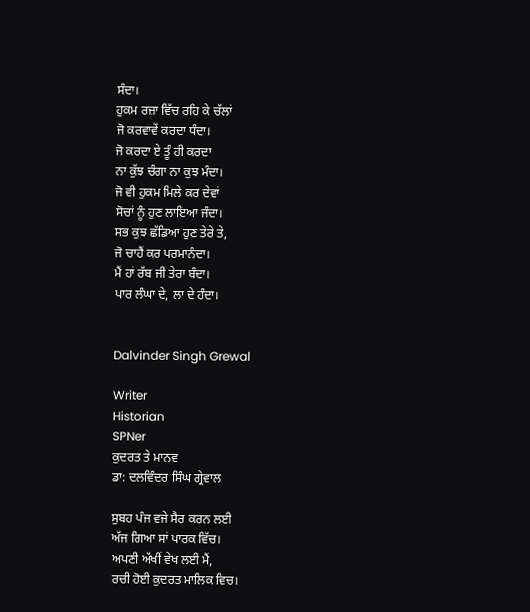ਸੰਦਾ।
ਹੁਕਮ ਰਜ਼ਾ ਵਿੱਚ ਰਹਿ ਕੇ ਚੱਲਾਂ
ਜੋ ਕਰਵਾਵੇਂ ਕਰਦਾ ਧੰਦਾ।
ਜੋ ਕਰਦਾ ਏ ਤੂੰ ਹੀ ਕਰਦਾ
ਨਾ ਕੁੱਝ ਚੰਗਾ ਨਾ ਕੁਝ ਮੰਦਾ।
ਜੋ ਵੀ ਹੁਕਮ ਮਿਲੇ ਕਰ ਦੇਵਾਂ
ਸੋਚਾਂ ਨੂੰ ਹੁਣ ਲਾਇਆ ਜੰਦਾ।
ਸਭ ਕੁਝ ਛੱਡਿਆ ਹੁਣ ਤੇਰੇ ਤੇ,
ਜੋ ਚਾਹੈਂ ਕਰ ਪਰਮਾਨੰਦਾ।
ਮੈਂ ਹਾਂ ਰੱਬ ਜੀ ਤੇਰਾ ਬੰਦਾ।
ਪਾਰ ਲੰਘਾ ਦੇ, ਲਾ ਦੇ ਹੰਦਾ।


Dalvinder Singh Grewal

Writer
Historian
SPNer
ਕੁਦਰਤ ਤੇ ਮਾਨਵ
ਡਾ: ਦਲਵਿੰਦਰ ਸਿੰਘ ਗ੍ਰੇਵਾਲ

ਸੁਬਹ ਪੰਜ ਵਜੇ ਸੈਰ ਕਰਨ ਲਈ
ਅੱਜ ਗਿਆ ਸਾਂ ਪਾਰਕ ਵਿੱਚ।
ਅਪਣੀ ਅੱਖੀਂ ਵੇਖ ਲਈ ਮੈਂ,
ਰਚੀ ਹੋਈ ਕੁਦਰਤ ਮਾਲਿਕ ਵਿਚ।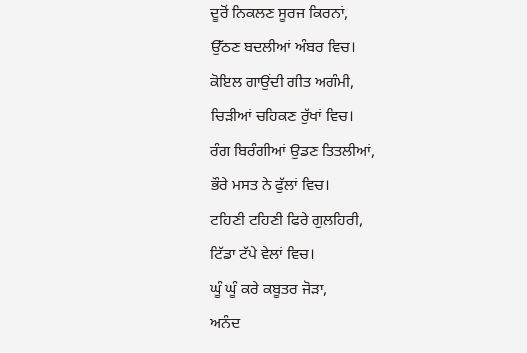ਦੂਰੋਂ ਨਿਕਲਣ ਸੂਰਜ ਕਿਰਨਾਂ,
ਉੱਠਣ ਬਦਲੀਆਂ ਅੰਬਰ ਵਿਚ।
ਕੋਇਲ ਗਾਉਂਦੀ ਗੀਤ ਅਗੰਮੀ,
ਚਿੜੀਆਂ ਚਹਿਕਣ ਰੁੱਖਾਂ ਵਿਚ।
ਰੰਗ ਬਿਰੰਗੀਆਂ ਉਡਣ ਤਿਤਲੀਆਂ,
ਭੌਰੇ ਮਸਤ ਨੇ ਫੁੱਲਾਂ ਵਿਚ।
ਟਹਿਣੀ ਟਹਿਣੀ ਫਿਰੇ ਗੁਲਹਿਰੀ,
ਟਿੱਡਾ ਟੱਪੇ ਵੇਲਾਂ ਵਿਚ।
ਘੂੰ ਘੂੰ ਕਰੇ ਕਬੂਤਰ ਜੋੜਾ,
ਅਨੰਦ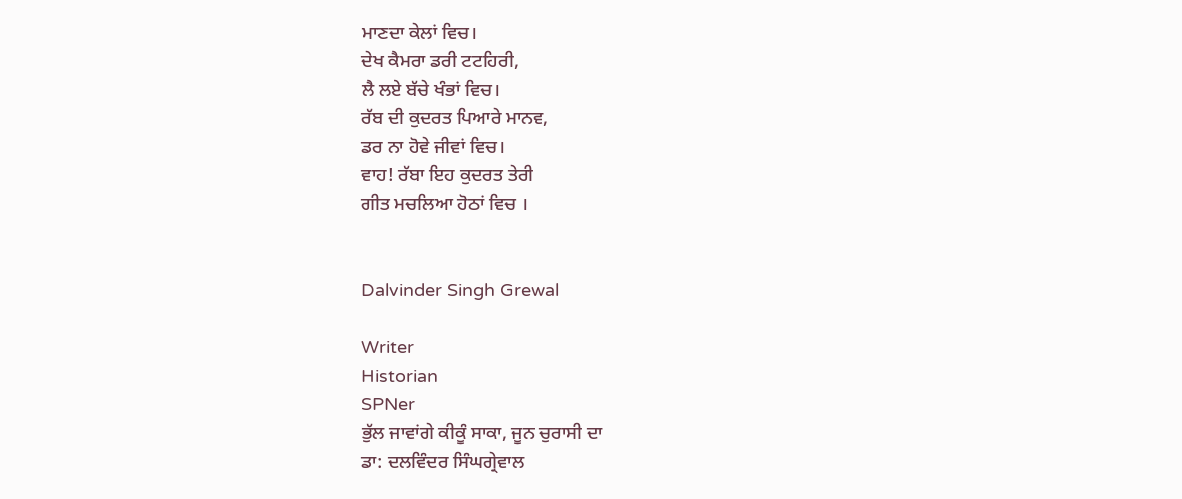ਮਾਣਦਾ ਕੇਲਾਂ ਵਿਚ।
ਦੇਖ ਕੈਮਰਾ ਡਰੀ ਟਟਹਿਰੀ,
ਲੈ ਲਏ ਬੱਚੇ ਖੰਭਾਂ ਵਿਚ।
ਰੱਬ ਦੀ ਕੁਦਰਤ ਪਿਆਰੇ ਮਾਨਵ,
ਡਰ ਨਾ ਹੋਵੇ ਜੀਵਾਂ ਵਿਚ।
ਵਾਹ! ਰੱਬਾ ਇਹ ਕੁਦਰਤ ਤੇਰੀ
ਗੀਤ ਮਚਲਿਆ ਹੋਠਾਂ ਵਿਚ ।


Dalvinder Singh Grewal

Writer
Historian
SPNer
ਭੁੱਲ ਜਾਵਾਂਗੇ ਕੀਕੂੰ ਸਾਕਾ, ਜੂਨ ਚੁਰਾਸੀ ਦਾ
ਡਾ: ਦਲਵਿੰਦਰ ਸਿੰਘਗ੍ਰੇਵਾਲ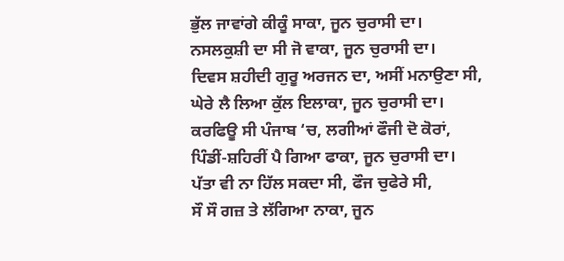ਭੁੱਲ ਜਾਵਾਂਗੇ ਕੀਕੂੰ ਸਾਕਾ, ਜੂਨ ਚੁਰਾਸੀ ਦਾ।
ਨਸਲਕੁਸ਼ੀ ਦਾ ਸੀ ਜੋ ਵਾਕਾ, ਜੂਨ ਚੁਰਾਸੀ ਦਾ।
ਦਿਵਸ ਸ਼ਹੀਦੀ ਗੁਰੂ ਅਰਜਨ ਦਾ, ਅਸੀਂ ਮਨਾਉਣਾ ਸੀ,
ਘੇਰੇ ਲੈ ਲਿਆ ਕੁੱਲ ਇਲਾਕਾ, ਜੂਨ ਚੁਰਾਸੀ ਦਾ।
ਕਰਫਿਊ ਸੀ ਪੰਜਾਬ ‘ਚ, ਲਗੀਆਂ ਫੌਜੀ ਦੋ ਕੋਰਾਂ,
ਪਿੰਡੀਂ-ਸ਼ਹਿਰੀਂ ਪੈ ਗਿਆ ਫਾਕਾ, ਜੂਨ ਚੁਰਾਸੀ ਦਾ।
ਪੱਤਾ ਵੀ ਨਾ ਹਿੱਲ ਸਕਦਾ ਸੀ, ਫੌਜ ਚੁਫੇਰੇ ਸੀ,
ਸੌ ਸੌ ਗਜ਼ ਤੇ ਲੱਗਿਆ ਨਾਕਾ, ਜੂਨ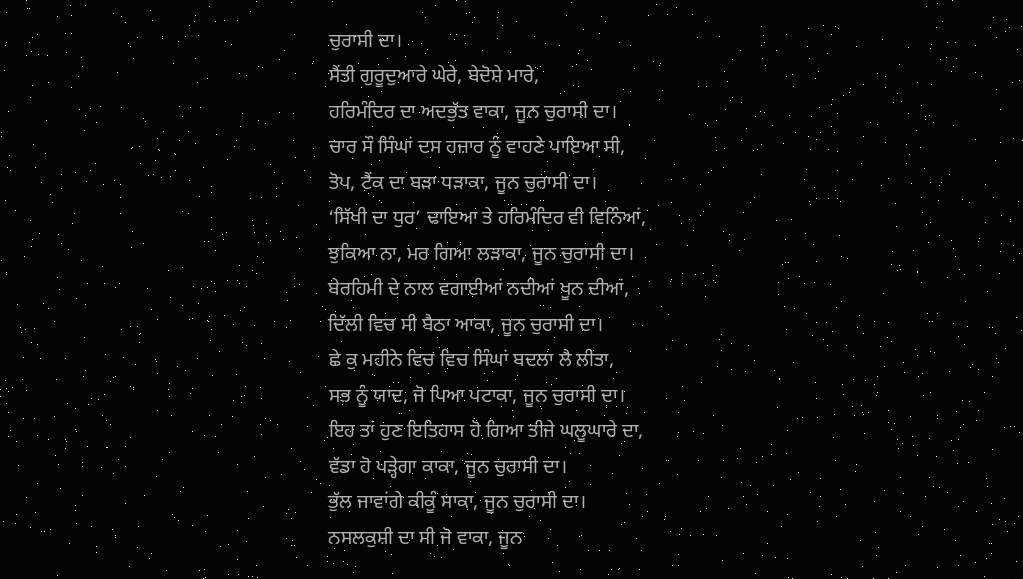ਚੁਰਾਸੀ ਦਾ।
ਸੈਂਤੀ ਗੁਰੂਦੁਆਰੇ ਘੇਰੇ, ਬੇਦੋਸ਼ੇ ਮਾਰੇ,
ਹਰਿਮੰਦਿਰ ਦਾ ਅਦਭੁੱਤ ਵਾਕਾ, ਜੂਨ ਚੁਰਾਸੀ ਦਾ।
ਚਾਰ ਸੌ ਸਿੰਘਾਂ ਦਸ ਹਜ਼ਾਰ ਨੂੰ ਵਾਹਣੇ ਪਾਇਆ ਸੀ,
ਤੋਪ, ਟੈਂਕ ਦਾ ਬੜਾ ਧੜਾਕਾ, ਜੂਨ ਚੁਰਾਸੀ ਦਾ।
‘ਸਿੱਖੀ ਦਾ ਧੁਰ’ ਢਾਇਆ ਤੇ ਹਰਿਮੰਦਿਰ ਵੀ ਵਿਨਿੰਆਂ,
ਝੁਕਿਆ ਨਾ, ਮਰ ਗਿਆ ਲੜਾਕਾ, ਜੂਨ ਚੁਰਾਸੀ ਦਾ।
ਬੇਰਹਿਮੀ ਦੇ ਨਾਲ ਵਗਾਈਆਂ ਨਦੀਆਂ ਖੂਨ ਦੀਆਂ,
ਦਿੱਲੀ ਵਿਚ ਸੀ ਬੈਠਾ ਆਕਾ, ਜੂਨ ਚੁਰਾਸੀ ਦਾ।
ਛੇ ਕੁ ਮਹੀਨੇ ਵਿਚ ਵਿਚ ਸਿੰਘਾਂ ਬਦਲਾ ਲੈ ਲੀਤਾ,
ਸਭ ਨੂੰ ਯਾਦ, ਜੋ ਪਿਆ ਪਟਾਕਾ, ਜੂਨ ਚੁਰਾਸੀ ਦਾ।
ਇਹ ਤਾਂ ਹੁਣ ਇਤਿਹਾਸ ਹੋ ਗਿਆ ਤੀਜੇ ਘਲੂਘਾਰੇ ਦਾ,
ਵੱਡਾ ਹੋ ਪੜ੍ਹੇਗਾ ਕਾਕਾ, ਜੂਨ ਚੁਰਾਸੀ ਦਾ।
ਭੁੱਲ ਜਾਵਾਂਗੇ ਕੀਕੂੰ ਸਾਕਾ, ਜੂਨ ਚੁਰਾਸੀ ਦਾ।
ਨਸਲਕੁਸ਼ੀ ਦਾ ਸੀ ਜੋ ਵਾਕਾ, ਜੂਨ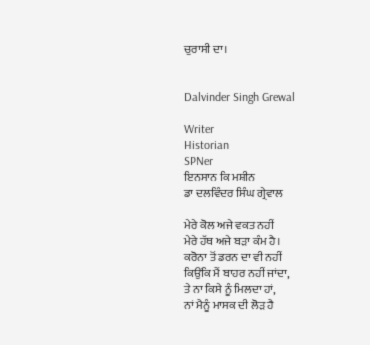ਚੁਰਾਸੀ ਦਾ।


Dalvinder Singh Grewal

Writer
Historian
SPNer
ਇਨਸਾਨ ਕਿ ਮਸ਼ੀਨ
ਡਾ ਦਲਵਿੰਦਰ ਸਿੰਘ ਗ੍ਰੇਵਾਲ

ਮੇਰੇ ਕੋਲ ਅਜੇ ਵਕਤ ਨਹੀਂ
ਮੇਰੇ ਹੱਥ ਅਜੇ ਬੜਾ ਕੰਮ ਹੈ।
ਕਰੋਨਾ ਤੋਂ ਡਰਨ ਦਾ ਵੀ ਨਹੀਂ
ਕਿਉਂਕਿ ਮੈਂ ਬਾਹਰ ਨਹੀਂ ਜਾਂਦਾ,
ਤੇ ਨਾ ਕਿਸੇ ਨੂੰ ਮਿਲਦਾ ਹਾਂ,
ਨਾਂ ਮੈਨੂੰ ਮਾਸਕ ਦੀ ਲੋੜ ਹੈ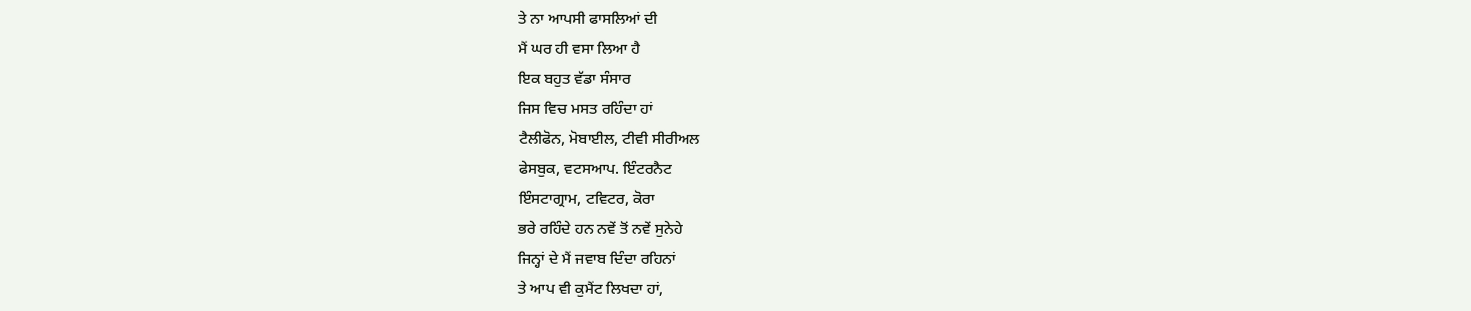ਤੇ ਨਾ ਆਪਸੀ ਫਾਸਲਿਆਂ ਦੀ
ਮੈਂ ਘਰ ਹੀ ਵਸਾ ਲਿਆ ਹੈ
ਇਕ ਬਹੁਤ ਵੱਡਾ ਸੰਸਾਰ
ਜਿਸ ਵਿਚ ਮਸਤ ਰਹਿੰਦਾ ਹਾਂ
ਟੈਲੀਫੋਨ, ਮੋਬਾਈਲ, ਟੀਵੀ ਸੀਰੀਅਲ
ਫੇਸਬੁਕ, ਵਟਸਆਪ. ਇੰਟਰਨੈਟ
ਇੰਸਟਾਗ੍ਰਾਮ, ਟਵਿਟਰ, ਕੋਰਾ
ਭਰੇ ਰਹਿੰਦੇ ਹਨ ਨਵੇਂ ਤੋਂ ਨਵੇਂ ਸੁਨੇਹੇ
ਜਿਨ੍ਹਾਂ ਦੇ ਮੈਂ ਜਵਾਬ ਦਿੰਦਾ ਰਹਿਨਾਂ
ਤੇ ਆਪ ਵੀ ਕੁਮੈਂਟ ਲਿਖਦਾ ਹਾਂ,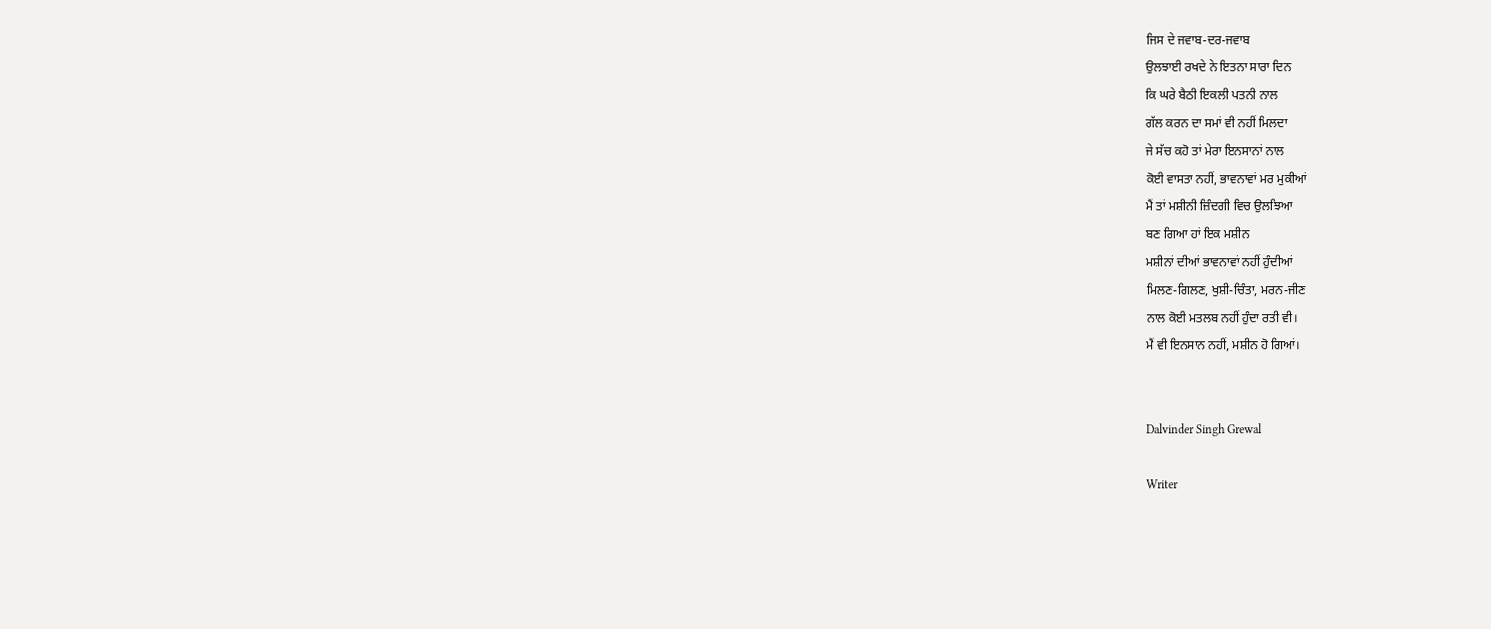ਜਿਸ ਦੇ ਜਵਾਬ-ਦਰ-ਜਵਾਬ
ਉਲਝਾਈ ਰਖਦੇ ਨੇ ਇਤਨਾ ਸਾਰਾ ਦਿਨ
ਕਿ ਘਰੇ ਬੈਠੀ ਇਕਲੀ ਪਤਨੀ ਨਾਲ
ਗੱਲ ਕਰਨ ਦਾ ਸਮਾਂ ਵੀ ਨਹੀਂ ਮਿਲਦਾ
ਜੇ ਸੱਚ ਕਹੋ ਤਾਂ ਮੇਰਾ ਇਨਸਾਨਾਂ ਨਾਲ
ਕੋਈ ਵਾਸਤਾ ਨਹੀਂ, ਭਾਵਨਾਵਾਂ ਮਰ ਮੁਕੀਆਂ
ਮੈਂ ਤਾਂ ਮਸ਼ੀਨੀ ਜ਼ਿੰਦਗੀ ਵਿਚ ਉਲਝਿਆ
ਬਣ ਗਿਆ ਹਾਂ ਇਕ ਮਸ਼ੀਨ
ਮਸ਼ੀਨਾਂ ਦੀਆਂ ਭਾਵਨਾਵਾਂ ਨਹੀਂ ਹੁੰਦੀਆਂ
ਮਿਲਣ-ਗਿਲਣ, ਖੁਸ਼ੀ-ਚਿੰਤਾ, ਮਰਨ-ਜੀਣ
ਨਾਲ ਕੋਈ ਮਤਲਬ ਨਹੀਂ ਹੁੰਦਾ ਰਤੀ ਵੀ।
ਮੈਂ ਵੀ ਇਨਸਾਨ ਨਹੀਂ, ਮਸ਼ੀਨ ਹੋ ਗਿਆਂ।


Dalvinder Singh Grewal

Writer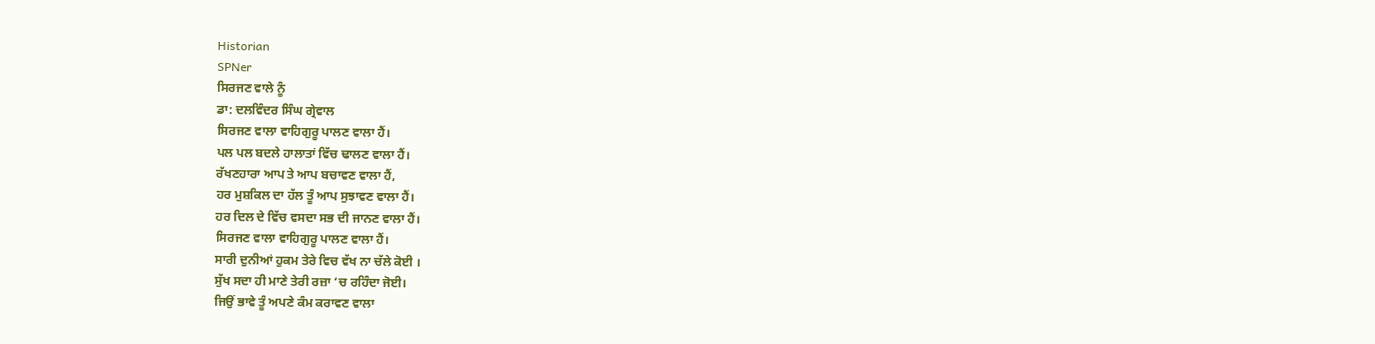Historian
SPNer
ਸਿਰਜਣ ਵਾਲੇ ਨੂੰ
ਡਾ: ਦਲਵਿੰਦਰ ਸਿੰਘ ਗ੍ਰੇਵਾਲ
ਸਿਰਜਣ ਵਾਲਾ ਵਾਹਿਗੁਰੂ ਪਾਲਣ ਵਾਲਾ ਹੈਂ।
ਪਲ ਪਲ ਬਦਲੇ ਹਾਲਾਤਾਂ ਵਿੱਚ ਢਾਲਣ ਵਾਲਾ ਹੈਂ।
ਰੱਖਣਹਾਰਾ ਆਪ ਤੇ ਆਪ ਬਚਾਵਣ ਵਾਲਾ ਹੈਂ,
ਹਰ ਮੁਸ਼ਕਿਲ ਦਾ ਹੱਲ ਤੂੰ ਆਪ ਸੁਝਾਵਣ ਵਾਲਾ ਹੈਂ।
ਹਰ ਦਿਲ ਦੇ ਵਿੱਚ ਵਸਦਾ ਸਭ ਦੀ ਜਾਨਣ ਵਾਲਾ ਹੈਂ।
ਸਿਰਜਣ ਵਾਲਾ ਵਾਹਿਗੁਰੂ ਪਾਲਣ ਵਾਲਾ ਹੈਂ।
ਸਾਰੀ ਦੁਨੀਆਂ ਹੁਕਮ ਤੇਰੇ ਵਿਚ ਵੱਖ ਨਾ ਚੱਲੇ ਕੋਈ ।
ਸੁੱਖ ਸਦਾ ਹੀ ਮਾਣੇ ਤੇਰੀ ਰਜ਼ਾ ‘ਚ ਰਹਿੰਦਾ ਜੋਈ।
ਜਿਉਂ ਭਾਵੇ ਤੂੰ ਅਪਣੇ ਕੰਮ ਕਰਾਵਣ ਵਾਲਾ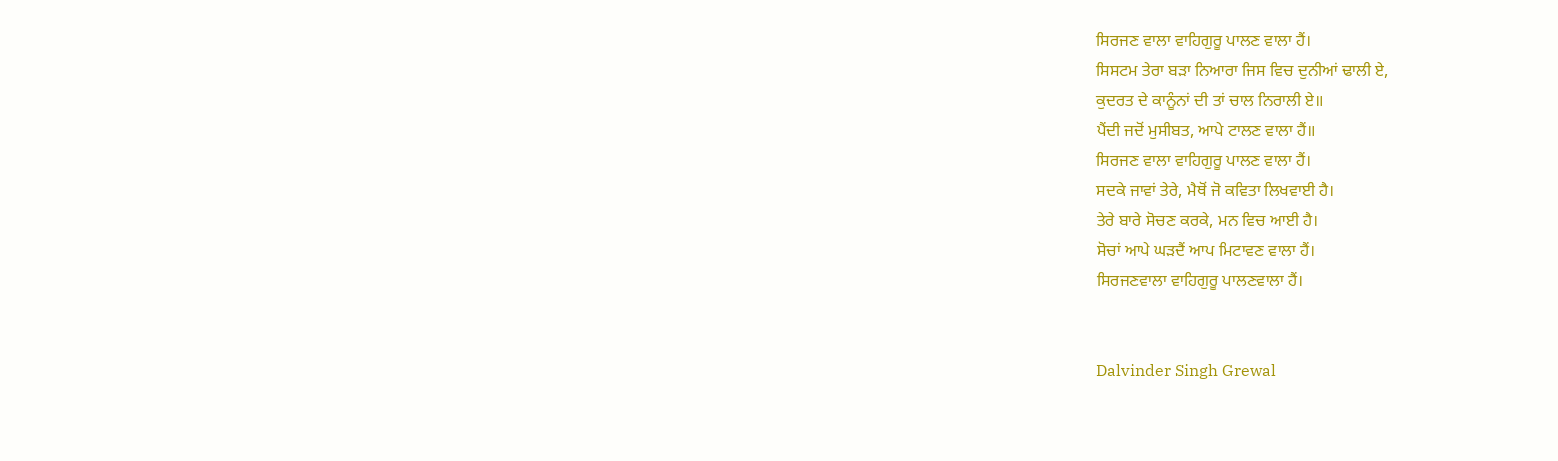ਸਿਰਜਣ ਵਾਲਾ ਵਾਹਿਗੁਰੂ ਪਾਲਣ ਵਾਲਾ ਹੈਂ।
ਸਿਸਟਮ ਤੇਰਾ ਬੜਾ ਨਿਆਰਾ ਜਿਸ ਵਿਚ ਦੁਨੀਆਂ ਢਾਲੀ ਏ,
ਕੁਦਰਤ ਦੇ ਕਾਨੂੰਨਾਂ ਦੀ ਤਾਂ ਚਾਲ ਨਿਰਾਲੀ ਏ॥
ਪੈਂਦੀ ਜਦੋਂ ਮੁਸੀਬਤ, ਆਪੇ ਟਾਲਣ ਵਾਲਾ ਹੈਂ॥
ਸਿਰਜਣ ਵਾਲਾ ਵਾਹਿਗੁਰੂ ਪਾਲਣ ਵਾਲਾ ਹੈਂ।
ਸਦਕੇ ਜਾਵਾਂ ਤੇਰੇ, ਮੈਥੋਂ ਜੋ ਕਵਿਤਾ ਲਿਖਵਾਈ ਹੈ।
ਤੇਰੇ ਬਾਰੇ ਸੋਚਣ ਕਰਕੇ, ਮਨ ਵਿਚ ਆਈ ਹੈ।
ਸੋਚਾਂ ਆਪੇ ਘੜਦੈਂ ਆਪ ਮਿਟਾਵਣ ਵਾਲਾ ਹੈਂ।
ਸਿਰਜਣਵਾਲਾ ਵਾਹਿਗੁਰੂ ਪਾਲਣਵਾਲਾ ਹੈਂ।


Dalvinder Singh Grewal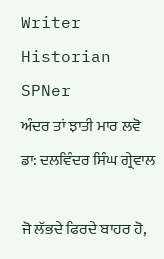Writer
Historian
SPNer
ਅੰਦਰ ਤਾਂ ਝਾਤੀ ਮਾਰ ਲਵੋ
ਡਾ: ਦਲਵਿੰਦਰ ਸਿੰਘ ਗ੍ਰੇਵਾਲ

ਜੋ ਲੱਭਦੇ ਫਿਰਦੇ ਬਾਹਰ ਹੋ,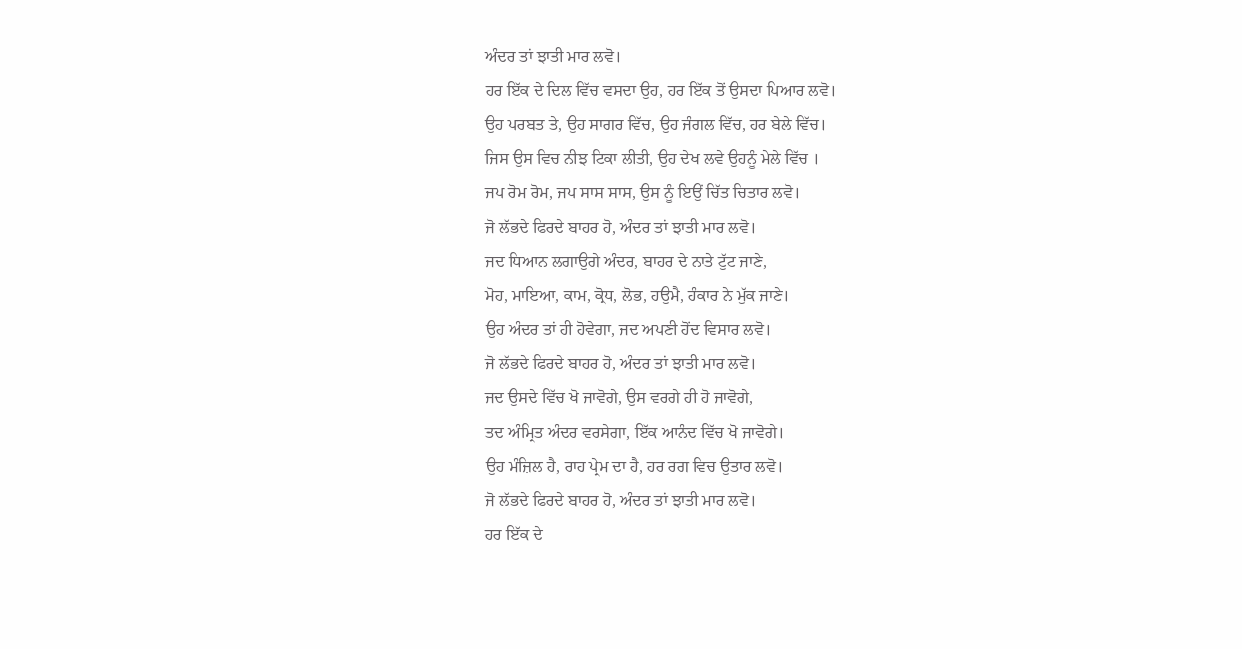ਅੰਦਰ ਤਾਂ ਝਾਤੀ ਮਾਰ ਲਵੋ।
ਹਰ ਇੱਕ ਦੇ ਦਿਲ ਵਿੱਚ ਵਸਦਾ ਉਹ, ਹਰ ਇੱਕ ਤੋਂ ਉਸਦਾ ਪਿਆਰ ਲਵੋ।
ਉਹ ਪਰਬਤ ਤੇ, ਉਹ ਸਾਗਰ ਵਿੱਚ, ਉਹ ਜੰਗਲ ਵਿੱਚ, ਹਰ ਬੇਲੇ ਵਿੱਚ।
ਜਿਸ ਉਸ ਵਿਚ ਨੀਝ ਟਿਕਾ ਲੀਤੀ, ਉਹ ਦੇਖ ਲਵੇ ਉਹਨੂੰ ਮੇਲੇ ਵਿੱਚ ।
ਜਪ ਰੋਮ ਰੋਮ, ਜਪ ਸਾਸ ਸਾਸ, ਉਸ ਨੂੰ ਇਉਂ ਚਿੱਤ ਚਿਤਾਰ ਲਵੋ।
ਜੋ ਲੱਭਦੇ ਫਿਰਦੇ ਬਾਹਰ ਹੋ, ਅੰਦਰ ਤਾਂ ਝਾਤੀ ਮਾਰ ਲਵੋ।
ਜਦ ਧਿਆਨ ਲਗਾਉਗੇ ਅੰਦਰ, ਬਾਹਰ ਦੇ ਨਾਤੇ ਟੁੱਟ ਜਾਣੇ,
ਮੋਹ, ਮਾਇਆ, ਕਾਮ, ਕ੍ਰੋਧ, ਲੋਭ, ਹਉਮੈ, ਹੰਕਾਰ ਨੇ ਮੁੱਕ ਜਾਣੇ।
ਉਹ ਅੰਦਰ ਤਾਂ ਹੀ ਹੋਵੇਗਾ, ਜਦ ਅਪਣੀ ਹੋਂਦ ਵਿਸਾਰ ਲਵੋ।
ਜੋ ਲੱਭਦੇ ਫਿਰਦੇ ਬਾਹਰ ਹੋ, ਅੰਦਰ ਤਾਂ ਝਾਤੀ ਮਾਰ ਲਵੋ।
ਜਦ ਉਸਦੇ ਵਿੱਚ ਖੋ ਜਾਵੋਗੇ, ਉਸ ਵਰਗੇ ਹੀ ਹੋ ਜਾਵੋਗੇ,
ਤਦ ਅੰਮ੍ਰਿਤ ਅੰਦਰ ਵਰਸੇਗਾ, ਇੱਕ ਆਨੰਦ ਵਿੱਚ ਖੋ ਜਾਵੋਗੇ।
ਉਹ ਮੰਜ਼ਿਲ ਹੈ, ਰਾਹ ਪ੍ਰੇਮ ਦਾ ਹੈ, ਹਰ ਰਗ ਵਿਚ ਉਤਾਰ ਲਵੋ।
ਜੋ ਲੱਭਦੇ ਫਿਰਦੇ ਬਾਹਰ ਹੋ, ਅੰਦਰ ਤਾਂ ਝਾਤੀ ਮਾਰ ਲਵੋ।
ਹਰ ਇੱਕ ਦੇ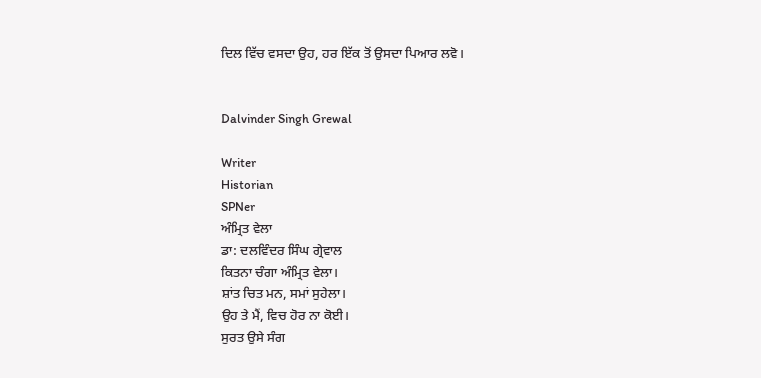ਦਿਲ ਵਿੱਚ ਵਸਦਾ ਉਹ, ਹਰ ਇੱਕ ਤੋਂ ਉਸਦਾ ਪਿਆਰ ਲਵੋ।


Dalvinder Singh Grewal

Writer
Historian
SPNer
ਅੰਮ੍ਰਿਤ ਵੇਲਾ
ਡਾ: ਦਲਵਿੰਦਰ ਸਿੰਘ ਗ੍ਰੇਵਾਲ
ਕਿਤਨਾ ਚੰਗਾ ਅੰਮ੍ਰਿਤ ਵੇਲਾ।
ਸ਼ਾਂਤ ਚਿਤ ਮਨ, ਸਮਾਂ ਸੁਹੇਲਾ।
ਉਹ ਤੇ ਮੈਂ, ਵਿਚ ਹੋਰ ਨਾ ਕੋਈ।
ਸੁਰਤ ਉਸੇ ਸੰਗ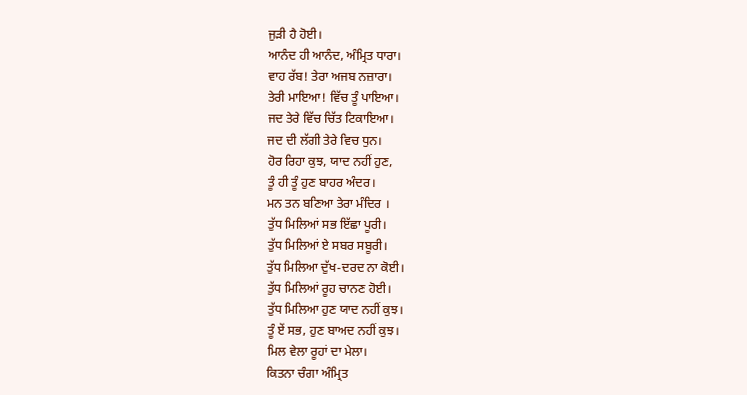ਜੁੜੀ ਹੈ ਹੋਈ।
ਆਨੰਦ ਹੀ ਆਨੰਦ, ਅੰਮ੍ਰਿਤ ਧਾਰਾ।
ਵਾਹ ਰੱਬ! ਤੇਰਾ ਅਜਬ ਨਜ਼ਾਰਾ।
ਤੇਰੀ ਮਾਇਆ! ਵਿੱਚ ਤੂੰ ਪਾਇਆ।
ਜਦ ਤੇਰੇ ਵਿੱਚ ਚਿੱਤ ਟਿਕਾਇਆ।
ਜਦ ਦੀ ਲੱਗੀ ਤੇਰੇ ਵਿਚ ਧੁਨ।
ਹੋਰ ਰਿਹਾ ਕੁਝ, ਯਾਦ ਨਹੀਂ ਹੁਣ,
ਤੂੰ ਹੀ ਤੂੰ ਹੁਣ ਬਾਹਰ ਅੰਦਰ।
ਮਨ ਤਨ ਬਣਿਆ ਤੇਰਾ ਮੰਦਿਰ ।
ਤੁੱਧ ਮਿਲਿਆਂ ਸਭ ਇੱਛਾ ਪੂਰੀ।
ਤੁੱਧ ਮਿਲਿਆਂ ਏ ਸਬਰ ਸਬੂਰੀ।
ਤੁੱਧ ਮਿਲਿਆ ਦੁੱਖ-ਦਰਦ ਨਾ ਕੋਈ।
ਤੁੱਧ ਮਿਲਿਆਂ ਰੂਹ ਚਾਨਣ ਹੋਈ।
ਤੁੱਧ ਮਿਲਿਆ ਹੁਣ ਯਾਦ ਨਹੀਂ ਕੁਝ।
ਤੂੰ ਏਂ ਸਭ, ਹੁਣ ਬਾਅਦ ਨਹੀਂ ਕੁਝ।
ਮਿਲ ਵੇਲਾ ਰੂਹਾਂ ਦਾ ਮੇਲਾ।
ਕਿਤਨਾ ਚੰਗਾ ਅੰਮ੍ਰਿਤ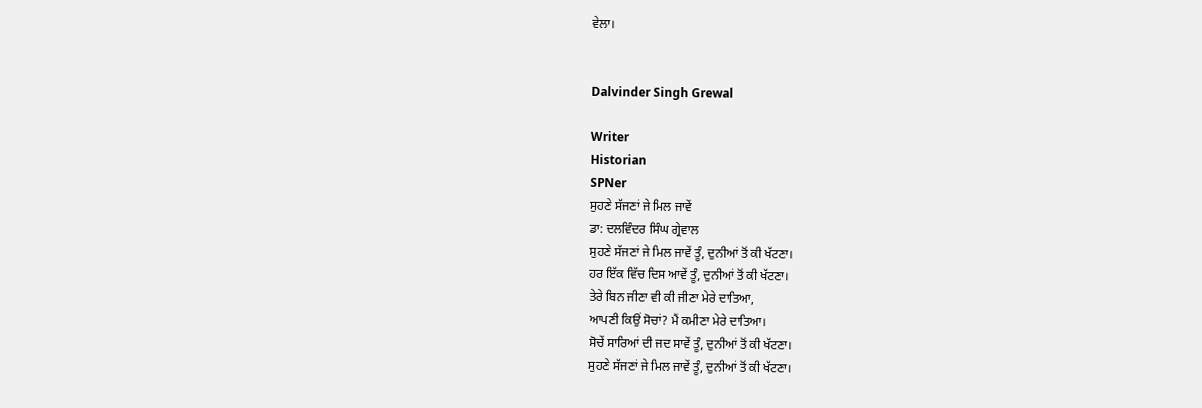ਵੇਲਾ।


Dalvinder Singh Grewal

Writer
Historian
SPNer
ਸੁਹਣੇ ਸੱਜਣਾਂ ਜੇ ਮਿਲ ਜਾਵੇਂ
ਡਾ: ਦਲਵਿੰਦਰ ਸਿੰਘ ਗ੍ਰੇਵਾਲ
ਸੁਹਣੇ ਸੱਜਣਾਂ ਜੇ ਮਿਲ ਜਾਵੇਂ ਤੂੰ, ਦੁਨੀਆਂ ਤੋਂ ਕੀ ਖੱਟਣਾ।
ਹਰ ਇੱਕ ਵਿੱਚ ਦਿਸ ਆਵੇਂ ਤੂੰ, ਦੁਨੀਆਂ ਤੋਂ ਕੀ ਖੱਟਣਾ।
ਤੇਰੇ ਬਿਨ ਜੀਣਾ ਵੀ ਕੀ ਜੀਣਾ ਮੇਰੇ ਦਾਤਿਆ,
ਆਪਣੀ ਕਿਉਂ ਸੋਚਾਂ? ਮੈਂ ਕਮੀਣਾ ਮੇਰੇ ਦਾਤਿਆ।
ਸੋਚੇਂ ਸਾਰਿਆਂ ਦੀ ਜਦ ਸਾਵੇਂ ਤੂੰ, ਦੁਨੀਆਂ ਤੋਂ ਕੀ ਖੱਟਣਾ।
ਸੁਹਣੇ ਸੱਜਣਾਂ ਜੇ ਮਿਲ ਜਾਵੇਂ ਤੂੰ, ਦੁਨੀਆਂ ਤੋਂ ਕੀ ਖੱਟਣਾ।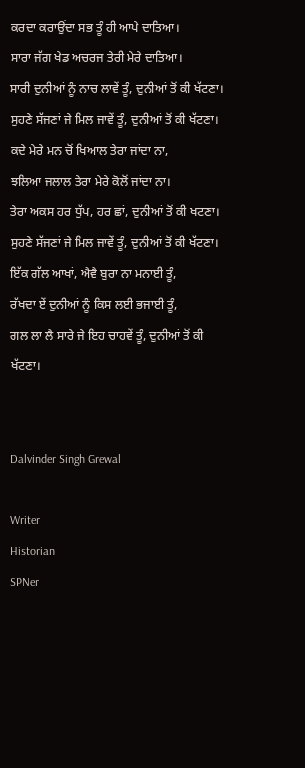ਕਰਦਾ ਕਰਾਉਂਦਾ ਸਭ ਤੂੰ ਹੀ ਆਪੇ ਦਾਤਿਆ।
ਸਾਰਾ ਜੱਗ ਖੇਡ ਅਚਰਜ ਤੇਰੀ ਮੇਰੇ ਦਾਤਿਆ।
ਸਾਰੀ ਦੁਨੀਆਂ ਨੂੰ ਨਾਚ ਲਾਵੇਂ ਤੂੰ, ਦੁਨੀਆਂ ਤੋਂ ਕੀ ਖੱਟਣਾ।
ਸੁਹਣੇ ਸੱਜਣਾਂ ਜੇ ਮਿਲ ਜਾਵੇਂ ਤੂੰ, ਦੁਨੀਆਂ ਤੋਂ ਕੀ ਖੱਟਣਾ।
ਕਦੇ ਮੇਰੇ ਮਨ ਚੋਂ ਖਿਆਲ ਤੇਰਾ ਜਾਂਦਾ ਨਾ,
ਝਲਿਆ ਜਲਾਲ ਤੇਰਾ ਮੇਰੇ ਕੋਲੋਂ ਜਾਂਦਾ ਨਾ।
ਤੇਰਾ ਅਕਸ ਹਰ ਧੁੱਪ, ਹਰ ਛਾਂ, ਦੁਨੀਆਂ ਤੋਂ ਕੀ ਖਟਣਾ।
ਸੁਹਣੇ ਸੱਜਣਾਂ ਜੇ ਮਿਲ ਜਾਵੇਂ ਤੂੰ, ਦੁਨੀਆਂ ਤੋਂ ਕੀ ਖੱਟਣਾ।
ਇੱਕ ਗੱਲ ਆਖਾਂ, ਐਵੈ ਬੁਰਾ ਨਾ ਮਨਾਈ ਤੂੰ,
ਰੱਖਦਾ ਏਂ ਦੁਨੀਆਂ ਨੂੰ ਕਿਸ ਲਈ ਭਜਾਈ ਤੂੰ,
ਗਲ ਲਾ ਲੈ ਸਾਰੇ ਜੇ ਇਹ ਚਾਹਵੇਂ ਤੂੰ, ਦੁਨੀਆਂ ਤੋਂ ਕੀ ਖੱਟਣਾ।


Dalvinder Singh Grewal

Writer
Historian
SPNer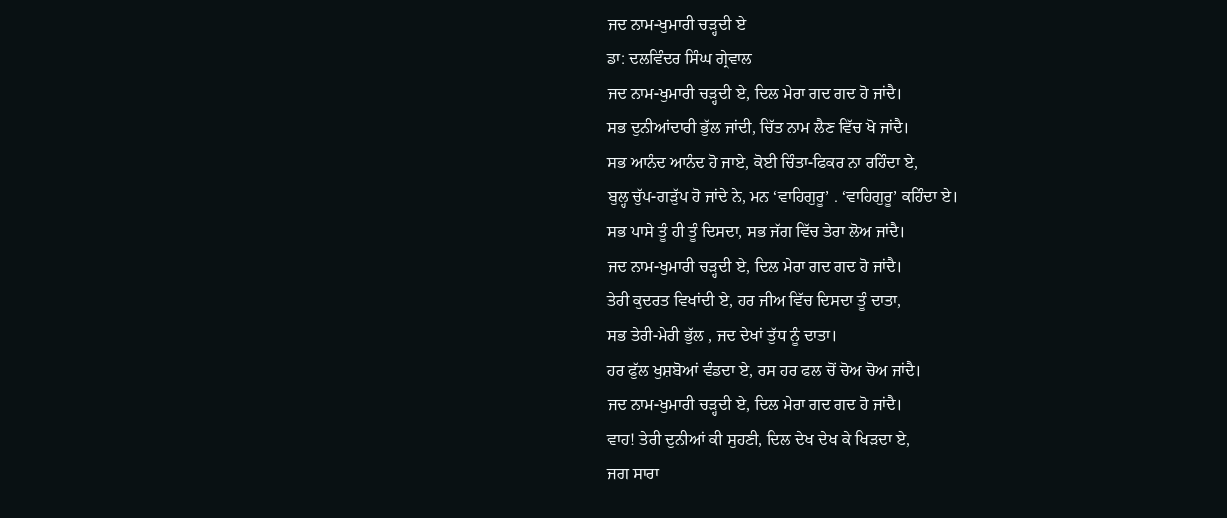ਜਦ ਨਾਮ-ਖੁਮਾਰੀ ਚੜ੍ਹਦੀ ਏ
ਡਾ: ਦਲਵਿੰਦਰ ਸਿੰਘ ਗ੍ਰੇਵਾਲ
ਜਦ ਨਾਮ-ਖੁਮਾਰੀ ਚੜ੍ਹਦੀ ਏ, ਦਿਲ ਮੇਰਾ ਗਦ ਗਦ ਹੋ ਜਾਂਦੈ।
ਸਭ ਦੁਨੀਆਂਦਾਰੀ ਭੁੱਲ ਜਾਂਦੀ, ਚਿੱਤ ਨਾਮ ਲੈਣ ਵਿੱਚ ਖੋ ਜਾਂਦੈ।
ਸਭ ਆਨੰਦ ਆਨੰਦ ਹੋ ਜਾਏ, ਕੋਈ ਚਿੰਤਾ-ਫਿਕਰ ਨਾ ਰਹਿੰਦਾ ਏ,
ਬੁਲ੍ਹ ਚੁੱਪ-ਗੜੁੱਪ ਹੋ ਜਾਂਦੇ ਨੇ, ਮਨ ‘ਵਾਹਿਗੁਰੂ’ . ‘ਵਾਹਿਗੁਰੂ’ ਕਹਿੰਦਾ ਏ।
ਸਭ ਪਾਸੇ ਤੂੰ ਹੀ ਤੂੰ ਦਿਸਦਾ, ਸਭ ਜੱਗ ਵਿੱਚ ਤੇਰਾ ਲੋਅ ਜਾਂਦੈ।
ਜਦ ਨਾਮ-ਖੁਮਾਰੀ ਚੜ੍ਹਦੀ ਏ, ਦਿਲ ਮੇਰਾ ਗਦ ਗਦ ਹੋ ਜਾਂਦੈ।
ਤੇਰੀ ਕੁਦਰਤ ਵਿਖਾਂਦੀ ਏ, ਹਰ ਜੀਅ ਵਿੱਚ ਦਿਸਦਾ ਤੂੰ ਦਾਤਾ,
ਸਭ ਤੇਰੀ-ਮੇਰੀ ਭੁੱਲ , ਜਦ ਦੇਖਾਂ ਤੁੱਧ ਨੂੰ ਦਾਤਾ।
ਹਰ ਫੁੱਲ ਖੁਸ਼ਬੋਆਂ ਵੰਡਦਾ ਏ, ਰਸ ਹਰ ਫਲ ਚੋਂ ਚੋਅ ਚੋਅ ਜਾਂਦੈ।
ਜਦ ਨਾਮ-ਖੁਮਾਰੀ ਚੜ੍ਹਦੀ ਏ, ਦਿਲ ਮੇਰਾ ਗਦ ਗਦ ਹੋ ਜਾਂਦੈ।
ਵਾਹ! ਤੇਰੀ ਦੁਨੀਆਂ ਕੀ ਸੁਹਣੀ, ਦਿਲ ਦੇਖ ਦੇਖ ਕੇ ਖਿੜਦਾ ਏ,
ਜਗ ਸਾਰਾ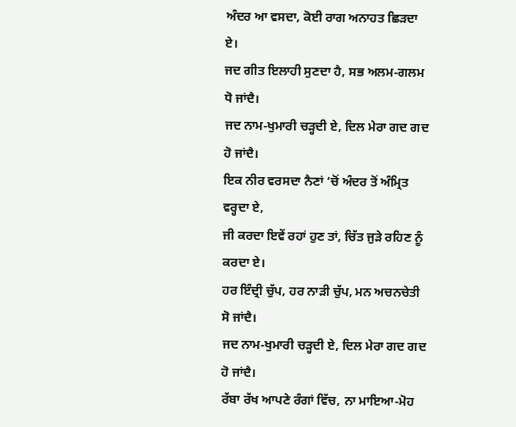ਅੰਦਰ ਆ ਵਸਦਾ, ਕੋਈ ਰਾਗ ਅਨਾਹਤ ਛਿੜਦਾ ਏ।
ਜਦ ਗੀਤ ਇਲਾਹੀ ਸੁਣਦਾ ਹੈ, ਸਭ ਅਲਮ-ਗਲਮ ਧੋ ਜਾਂਦੈ।
ਜਦ ਨਾਮ-ਖੁਮਾਰੀ ਚੜ੍ਹਦੀ ਏ, ਦਿਲ ਮੇਰਾ ਗਦ ਗਦ ਹੋ ਜਾਂਦੈ।
ਇਕ ਨੀਰ ਵਰਸਦਾ ਨੈਣਾਂ ‘ਚੋਂ ਅੰਦਰ ਤੋਂ ਅੰਮ੍ਰਿਤ ਵਰ੍ਹਦਾ ਏ,
ਜੀ ਕਰਦਾ ਇਵੇਂ ਰਹਾਂ ਹੁਣ ਤਾਂ, ਚਿੱਤ ਜੁੜੇ ਰਹਿਣ ਨੂੰ ਕਰਦਾ ਏ।
ਹਰ ਇੰਦ੍ਰੀ ਚੁੱਪ, ਹਰ ਨਾੜੀ ਚੁੱਪ, ਮਨ ਅਚਨਚੇਤੀ ਸੋ ਜਾਂਦੈ।
ਜਦ ਨਾਮ-ਖੁਮਾਰੀ ਚੜ੍ਹਦੀ ਏ, ਦਿਲ ਮੇਰਾ ਗਦ ਗਦ ਹੋ ਜਾਂਦੈ।
ਰੱਬਾ ਰੱਖ ਆਪਣੇ ਰੰਗਾਂ ਵਿੱਚ, ਨਾ ਮਾਇਆ-ਮੋਹ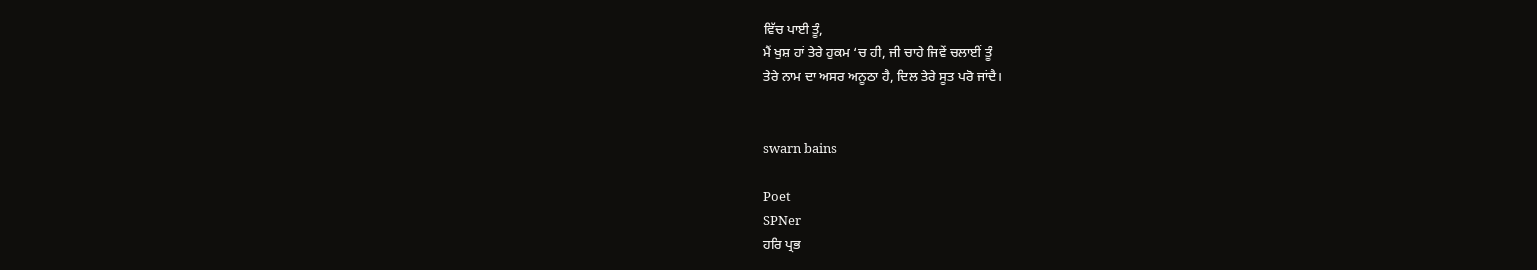ਵਿੱਚ ਪਾਈ ਤੂੰ,
ਮੈਂ ਖੁਸ਼ ਹਾਂ ਤੇਰੇ ਹੁਕਮ ‘ਚ ਹੀ, ਜੀ ਚਾਹੇ ਜਿਵੇਂ ਚਲਾਈਂ ਤੂੰ
ਤੇਰੇ ਨਾਮ ਦਾ ਅਸਰ ਅਨੂਠਾ ਹੈ, ਦਿਲ ਤੇਰੇ ਸੂਤ ਪਰੋ ਜਾਂਦੈ।


swarn bains

Poet
SPNer
ਹਰਿ ਪ੍ਰਭ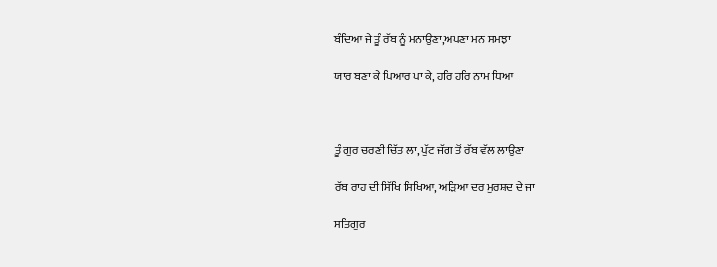ਬੰਦਿਆ ਜੇ ਤੂੰ ਰੱਬ ਨੂੰ ਮਨਾਉਣਾ,ਅਪਣਾ ਮਨ ਸਮਝਾ

ਯਾਰ ਬਣਾ ਕੇ ਪਿਆਰ ਪਾ ਕੇ, ਹਰਿ ਹਰਿ ਨਾਮ ਧਿਆ



ਤੂੰ ਗੁਰ ਚਰਣੀ ਚਿੱਤ ਲਾ, ਪੁੱਟ ਜੱਗ ਤੋਂ ਰੱਬ ਵੱਲ ਲਾਉਣਾ

ਰੱਬ ਰਾਹ ਦੀ ਸਿੱਖਿ ਸਿਖਿਆ, ਅੜਿਆ ਦਰ ਮੁਰਸ਼ਦ ਦੇ ਜਾ

ਸਤਿਗੁਰ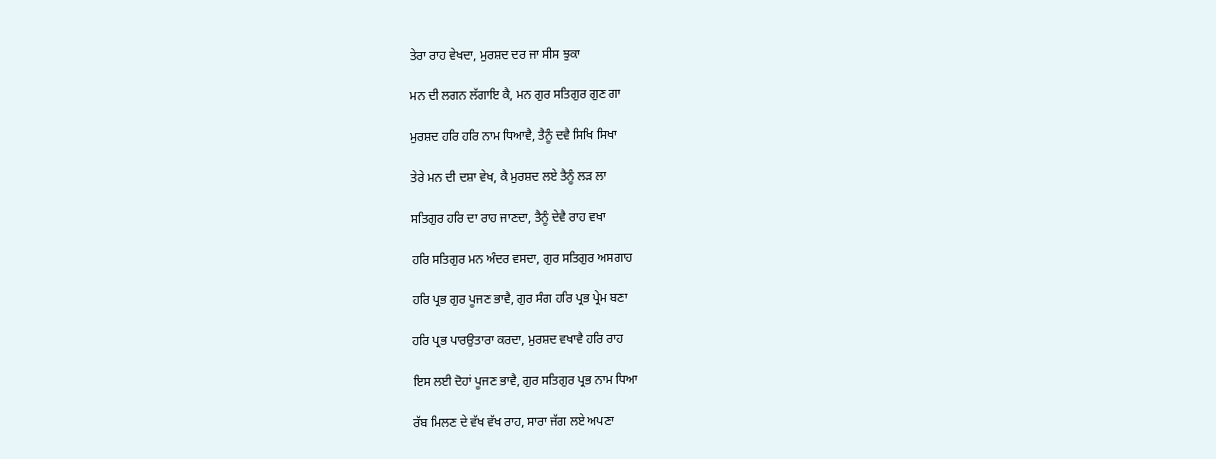ਤੇਰਾ ਰਾਹ ਵੇਖਦਾ, ਮੁਰਸ਼ਦ ਦਰ ਜਾ ਸੀਸ ਝੁਕਾ

ਮਨ ਦੀ ਲਗਨ ਲੱਗਾਇ ਕੈ, ਮਨ ਗੁਰ ਸਤਿਗੁਰ ਗੁਣ ਗਾ

ਮੁਰਸ਼ਦ ਹਰਿ ਹਰਿ ਨਾਮ ਧਿਆਵੈ, ਤੈਨੂੰ ਦਵੈ ਸਿਖਿ ਸਿਖਾ

ਤੇਰੇ ਮਨ ਦੀ ਦਸ਼ਾ ਵੇਖ, ਕੈ ਮੁਰਸ਼ਦ ਲਏ ਤੈਨੂੰ ਲੜ ਲਾ

ਸਤਿਗੁਰ ਹਰਿ ਦਾ ਰਾਹ ਜਾਣਦਾ, ਤੈਨੂੰ ਦੇਵੈ ਰਾਹ ਵਖਾ

ਹਰਿ ਸਤਿਗੁਰ ਮਨ ਅੰਦਰ ਵਸਦਾ, ਗੁਰ ਸਤਿਗੁਰ ਅਸਗਾਹ

ਹਰਿ ਪ੍ਰਭ ਗੁਰ ਪੂਜਣ ਭਾਵੈ, ਗੁਰ ਸੰਗ ਹਰਿ ਪ੍ਰਭ ਪ੍ਰੇਮ ਬਣਾ

ਹਰਿ ਪ੍ਰਭ ਪਾਰਉਤਾਰਾ ਕਰਦਾ, ਮੁਰਸ਼ਦ ਵਖਾਵੈ ਹਰਿ ਰਾਹ

ਇਸ ਲਈ ਦੋਹਾਂ ਪੂਜਣ ਭਾਵੈ, ਗੁਰ ਸਤਿਗੁਰ ਪ੍ਰਭ ਨਾਮ ਧਿਆ

ਰੱਬ ਮਿਲਣ ਦੇ ਵੱਖ ਵੱਖ ਰਾਹ, ਸਾਰਾ ਜੱਗ ਲਏ ਅਪਣਾ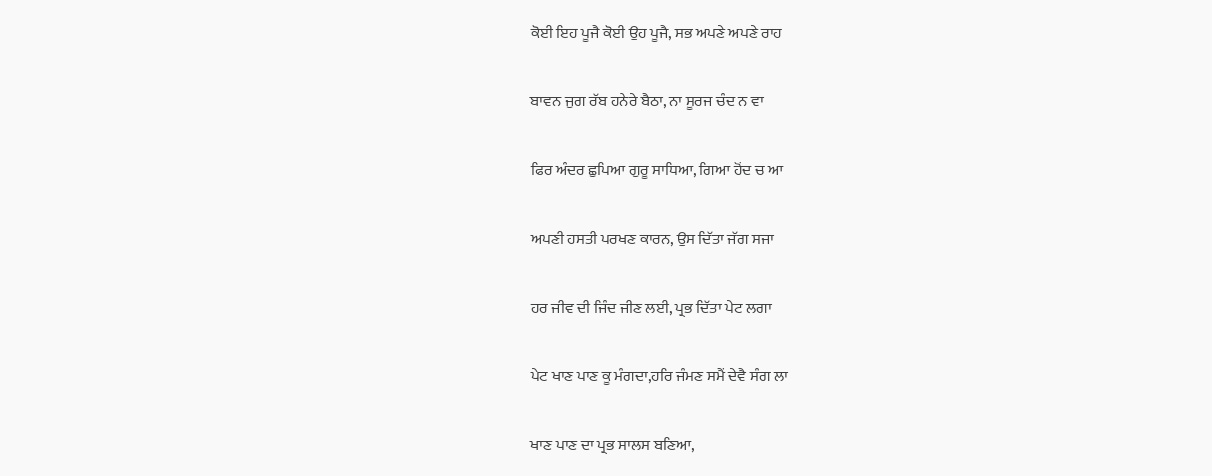ਕੋਈ ਇਹ ਪੂਜੈ ਕੋਈ ਉਹ ਪੂਜੈ, ਸਭ ਅਪਣੇ ਅਪਣੇ ਰਾਹ

ਬਾਵਨ ਜੁਗ ਰੱਬ ਹਨੇਰੇ ਬੈਠਾ, ਨਾ ਸੂਰਜ ਚੰਦ ਨ ਵਾ

ਫਿਰ ਅੰਦਰ ਛੁਪਿਆ ਗੁਰੂ ਸਾਧਿਆ, ਗਿਆ ਹੋਂਦ ਚ ਆ

ਅਪਣੀ ਹਸਤੀ ਪਰਖਣ ਕਾਰਨ, ਉਸ ਦਿੱਤਾ ਜੱਗ ਸਜਾ

ਹਰ ਜੀਵ ਦੀ ਜਿੰਦ ਜੀਣ ਲਈ, ਪ੍ਰਭ ਦਿੱਤਾ ਪੇਟ ਲਗਾ

ਪੇਟ ਖਾਣ ਪਾਣ ਕੂ ਮੰਗਦਾ,ਹਰਿ ਜੰਮਣ ਸਮੈਂ ਦੇਵੈ ਸੰਗ ਲਾ

ਖਾਣ ਪਾਣ ਦਾ ਪ੍ਰਭ ਸਾਲਸ ਬਣਿਆ,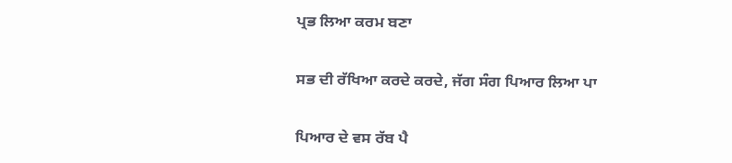ਪ੍ਰਭ ਲਿਆ ਕਰਮ ਬਣਾ

ਸਭ ਦੀ ਰੱਖਿਆ ਕਰਦੇ ਕਰਦੇ, ਜੱਗ ਸੰਗ ਪਿਆਰ ਲਿਆ ਪਾ

ਪਿਆਰ ਦੇ ਵਸ ਰੱਬ ਪੈ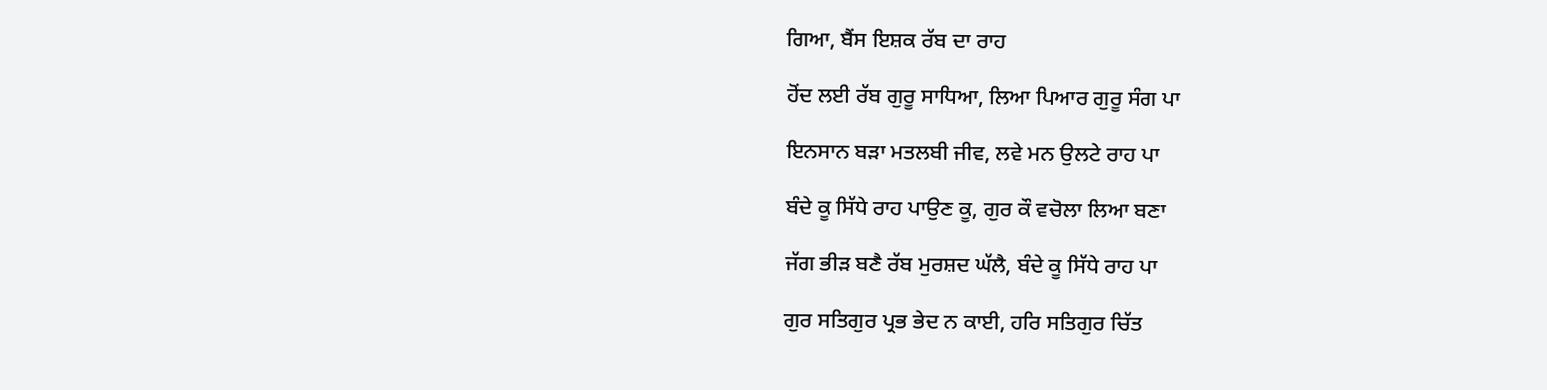ਗਿਆ, ਬੈਂਸ ਇਸ਼ਕ ਰੱਬ ਦਾ ਰਾਹ

ਹੋਂਦ ਲਈ ਰੱਬ ਗੁਰੂ ਸਾਧਿਆ, ਲਿਆ ਪਿਆਰ ਗੁਰੂ ਸੰਗ ਪਾ

ਇਨਸਾਨ ਬੜਾ ਮਤਲਬੀ ਜੀਵ, ਲਵੇ ਮਨ ਉਲਟੇ ਰਾਹ ਪਾ

ਬੰਦੇ ਕੂ ਸਿੱਧੇ ਰਾਹ ਪਾਉਣ ਕੂ, ਗੁਰ ਕੌ ਵਚੋਲਾ ਲਿਆ ਬਣਾ

ਜੱਗ ਭੀੜ ਬਣੈ ਰੱਬ ਮੁਰਸ਼ਦ ਘੱਲੈ, ਬੰਦੇ ਕੂ ਸਿੱਧੇ ਰਾਹ ਪਾ

ਗੁਰ ਸਤਿਗੁਰ ਪ੍ਰਭ ਭੇਦ ਨ ਕਾਈ, ਹਰਿ ਸਤਿਗੁਰ ਚਿੱਤ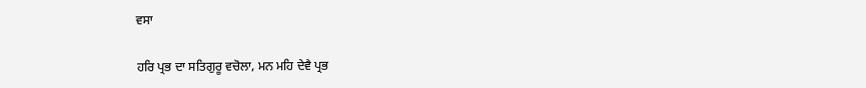ਵਸਾ

ਹਰਿ ਪ੍ਰਭ ਦਾ ਸਤਿਗੁਰੂ ਵਚੋਲਾ, ਮਨ ਮਹਿ ਦੇਵੈ ਪ੍ਰਭ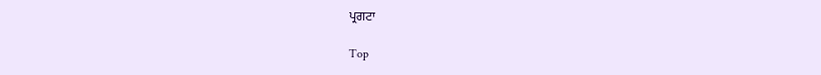ਪ੍ਰਗਟਾ

Top